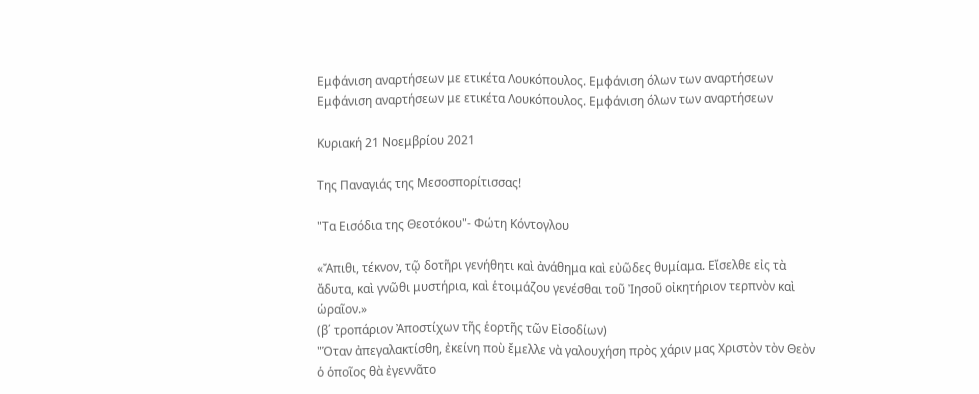Εμφάνιση αναρτήσεων με ετικέτα Λουκόπουλος. Εμφάνιση όλων των αναρτήσεων
Εμφάνιση αναρτήσεων με ετικέτα Λουκόπουλος. Εμφάνιση όλων των αναρτήσεων

Κυριακή 21 Νοεμβρίου 2021

Της Παναγιάς της Μεσοσπορίτισσας!

"Τα Εισόδια της Θεοτόκου"- Φώτη Κόντογλου

«Ἄπιθι, τέκνον, τῷ δοτῆρι γενήθητι καὶ ἀνάθημα καὶ εὐῶδες θυμίαμα. Εἴσελθε εἰς τὰ ἄδυτα, καὶ γνῶθι μυστήρια, καὶ ἑτοιμάζου γενέσθαι τοῦ Ἰησοῦ οἰκητήριον τερπνὸν καὶ ὡραῖον.»
(β΄ τροπάριον Ἀποστίχων τῆς ἑορτῆς τῶν Εἰσοδίων)
"Ὁταν ἀπεγαλακτίσθη, ἐκείνη ποὺ ἔμελλε νὰ γαλουχήση πρὸς χάριν μας Χριστὸν τὸν Θεὸν ὁ ὁποῖος θὰ ἐγεννᾶτο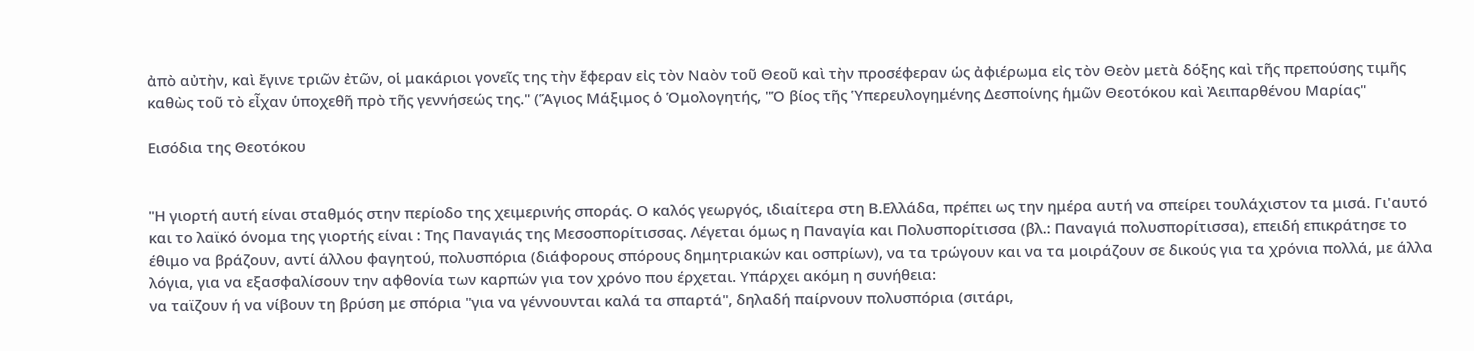ἀπὸ αὐτὴν, καὶ ἔγινε τριῶν ἐτῶν, οἱ μακάριοι γονεῖς της τὴν ἔφεραν εἰς τὸν Ναὸν τοῦ Θεοῦ καὶ τὴν προσέφεραν ὡς ἀφιέρωμα εἰς τὸν Θεὸν μετὰ δόξης καὶ τῆς πρεπούσης τιμῆς καθὼς τοῦ τὸ εἶχαν ὑποχεθῆ πρὸ τῆς γεννήσεώς της." (Ἅγιος Μάξιμος ὁ Ὁμολογητής, "Ὁ βίος τῆς Ὑπερευλογημένης Δεσποίνης ἡμῶν Θεοτόκου καὶ Ἀειπαρθένου Μαρίας"

Εισόδια της Θεοτόκου


"Η γιορτή αυτή είναι σταθμός στην περίοδο της χειμερινής σποράς. Ο καλός γεωργός, ιδιαίτερα στη Β.Ελλάδα, πρέπει ως την ημέρα αυτή να σπείρει τουλάχιστον τα μισά. Γι'αυτό και το λαϊκό όνομα της γιορτής είναι : Της Παναγιάς της Μεσοσπορίτισσας. Λέγεται όμως η Παναγία και Πολυσπορίτισσα (βλ.: Παναγιά πολυσπορίτισσα), επειδή επικράτησε το έθιμο να βράζουν, αντί άλλου φαγητού, πολυσπόρια (διάφορους σπόρους δημητριακών και οσπρίων), να τα τρώγουν και να τα μοιράζουν σε δικούς για τα χρόνια πολλά, με άλλα λόγια, για να εξασφαλίσουν την αφθονία των καρπών για τον χρόνο που έρχεται. Υπάρχει ακόμη η συνήθεια:
να ταϊζουν ή να νίβουν τη βρύση με σπόρια "για να γέννουνται καλά τα σπαρτά", δηλαδή παίρνουν πολυσπόρια (σιτάρι,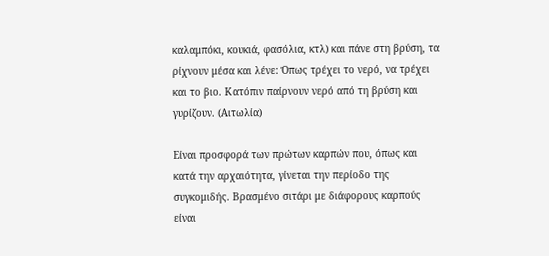καλαμπόκι, κουκιά, φασόλια, κτλ) και πάνε στη βρύση, τα ρίχνουν μέσα και λένε: Όπως τρέχει το νερό, να τρέχει και το βιο. Κατόπιν παίρνουν νερό από τη βρύση και γυρίζουν. (Αιτωλία)

Είναι προσφορά των πρώτων καρπών που, όπως και κατά την αρχαιότητα, γίνεται την περίοδο της συγκομιδής. Βρασμένο σιτάρι με διάφορους καρπούς είναι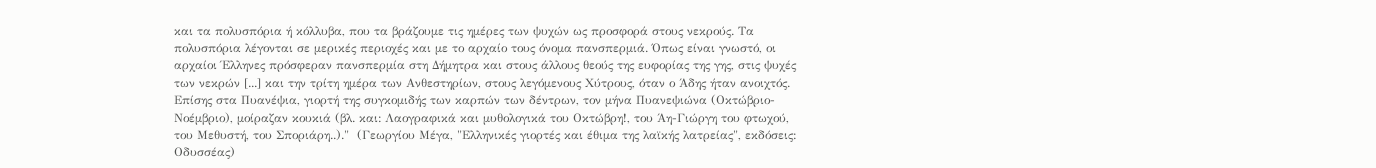και τα πολυσπόρια ή κόλλυβα, που τα βράζουμε τις ημέρες των ψυχών ως προσφορά στους νεκρούς. Τα πολυσπόρια λέγονται σε μερικές περιοχές και με το αρχαίο τους όνομα πανσπερμιά. Όπως είναι γνωστό, οι αρχαίοι Έλληνες πρόσφεραν πανσπερμία στη Δήμητρα και στους άλλους θεούς της ευφορίας της γης, στις ψυχές των νεκρών [...] και την τρίτη ημέρα των Ανθεστηρίων, στους λεγόμενους Χύτρους, όταν ο Άδης ήταν ανοιχτός. Επίσης στα Πυανέψια, γιορτή της συγκομιδής των καρπών των δέντρων, τον μήνα Πυανεψιώνα (Οκτώβριο-Νοέμβριο), μοίραζαν κουκιά (βλ. και: Λαογραφικά και μυθολογικά του Οκτώβρη!, του Άη-Γιώργη του φτωχού, του Μεθυστή, του Σποριάρη..)."  (Γεωργίου Μέγα, "Ελληνικές γιορτές και έθιμα της λαϊκής λατρείας", εκδόσεις: Οδυσσέας)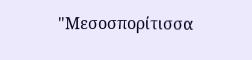"Μεσοσπορίτισσα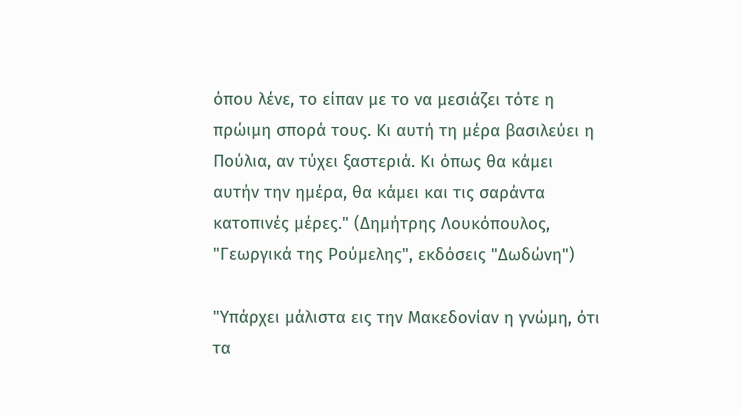όπου λένε, το είπαν με το να μεσιάζει τότε η πρώιμη σπορά τους. Κι αυτή τη μέρα βασιλεύει η Πούλια, αν τύχει ξαστεριά. Κι όπως θα κάμει αυτήν την ημέρα, θα κάμει και τις σαράντα κατοπινές μέρες." (Δημήτρης Λουκόπουλος, "Γεωργικά της Ρούμελης", εκδόσεις "Δωδώνη")

"Υπάρχει μάλιστα εις την Μακεδονίαν η γνώμη, ότι τα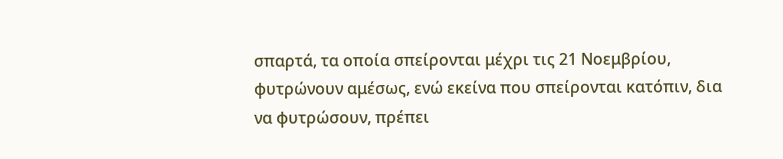σπαρτά, τα οποία σπείρονται μέχρι τις 21 Νοεμβρίου, φυτρώνουν αμέσως, ενώ εκείνα που σπείρονται κατόπιν, δια να φυτρώσουν, πρέπει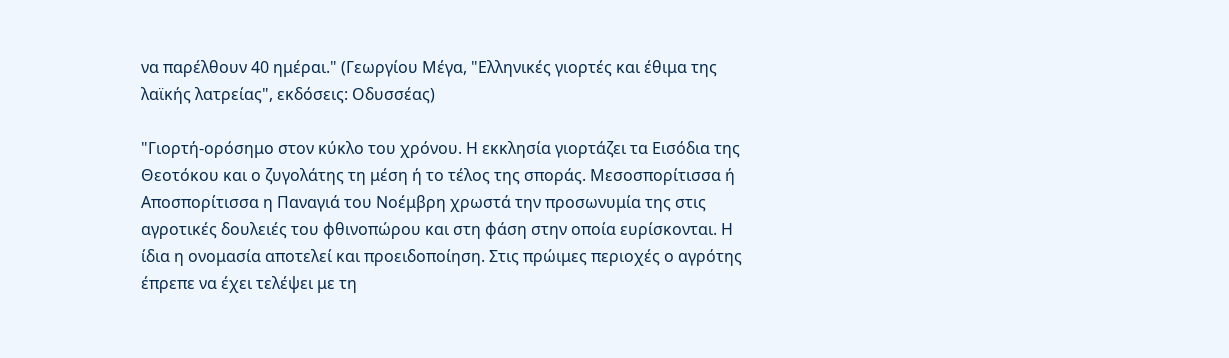να παρέλθουν 40 ημέραι." (Γεωργίου Μέγα, "Ελληνικές γιορτές και έθιμα της λαϊκής λατρείας", εκδόσεις: Οδυσσέας)

"Γιορτή-ορόσημο στον κύκλο του χρόνου. Η εκκλησία γιορτάζει τα Εισόδια της Θεοτόκου και ο ζυγολάτης τη μέση ή το τέλος της σποράς. Μεσοσπορίτισσα ή Αποσπορίτισσα η Παναγιά του Νοέμβρη χρωστά την προσωνυμία της στις αγροτικές δουλειές του φθινοπώρου και στη φάση στην οποία ευρίσκονται. Η ίδια η ονομασία αποτελεί και προειδοποίηση. Στις πρώιμες περιοχές ο αγρότης έπρεπε να έχει τελέψει με τη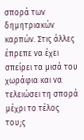σπορά των δημητριακών καρπών. Στις άλλες έπρεπε να έχει σπείρει τα μισά του χωράφια και να τελειώσει τη σπορά μέχρι το τέλος του;ς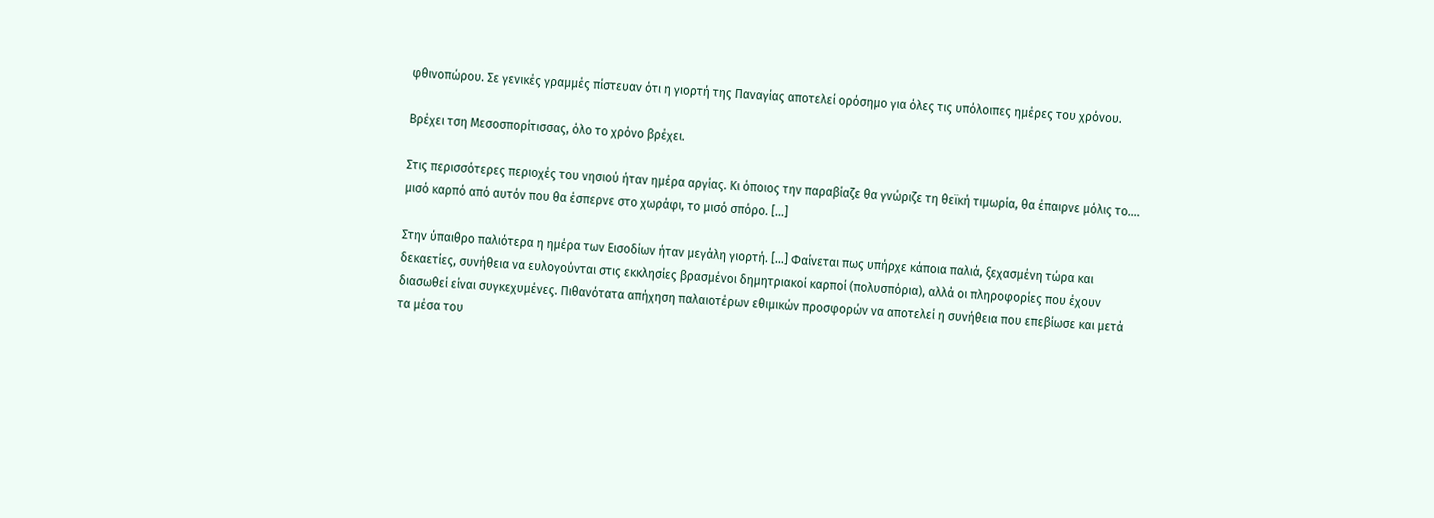φθινοπώρου. Σε γενικές γραμμές πίστευαν ότι η γιορτή της Παναγίας αποτελεί ορόσημο για όλες τις υπόλοιπες ημέρες του χρόνου.

Βρέχει τση Μεσοσπορίτισσας, όλο το χρόνο βρέχει.

Στις περισσότερες περιοχές του νησιού ήταν ημέρα αργίας. Κι όποιος την παραβίαζε θα γνώριζε τη θεϊκή τιμωρία, θα έπαιρνε μόλις το.... μισό καρπό από αυτόν που θα έσπερνε στο χωράφι, το μισό σπόρο. [...]

Στην ύπαιθρο παλιότερα η ημέρα των Εισοδίων ήταν μεγάλη γιορτή. [...] Φαίνεται πως υπήρχε κάποια παλιά, ξεχασμένη τώρα και δεκαετίες, συνήθεια να ευλογούνται στις εκκλησίες βρασμένοι δημητριακοί καρποί (πολυσπόρια), αλλά οι πληροφορίες που έχουν διασωθεί είναι συγκεχυμένες. Πιθανότατα απήχηση παλαιοτέρων εθιμικών προσφορών να αποτελεί η συνήθεια που επεβίωσε και μετά τα μέσα του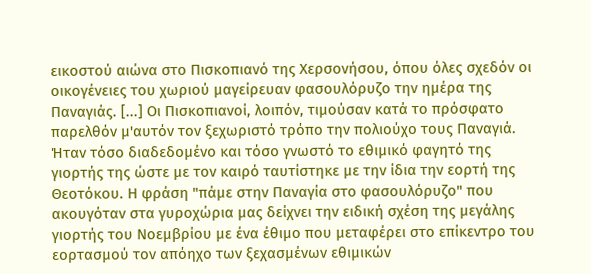εικοστού αιώνα στο Πισκοπιανό της Χερσονήσου, όπου όλες σχεδόν οι οικογένειες του χωριού μαγείρευαν φασουλόρυζο την ημέρα της Παναγιάς. [...] Οι Πισκοπιανοί, λοιπόν, τιμούσαν κατά το πρόσφατο παρελθόν μ'αυτόν τον ξεχωριστό τρόπο την πολιούχο τους Παναγιά. Ήταν τόσο διαδεδομένο και τόσο γνωστό το εθιμικό φαγητό της γιορτής της ώστε με τον καιρό ταυτίστηκε με την ίδια την εορτή της Θεοτόκου. Η φράση "πάμε στην Παναγία στο φασουλόρυζο" που ακουγόταν στα γυροχώρια μας δείχνει την ειδική σχέση της μεγάλης γιορτής του Νοεμβρίου με ένα έθιμο που μεταφέρει στο επίκεντρο του εορτασμού τον απόηχο των ξεχασμένων εθιμικών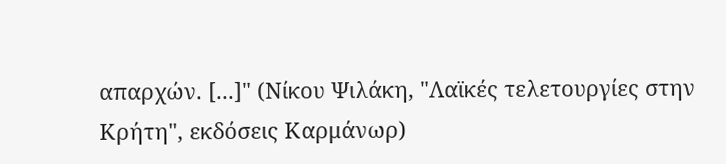απαρχών. [...]" (Νίκου Ψιλάκη, "Λαϊκές τελετουργίες στην Κρήτη", εκδόσεις Καρμάνωρ)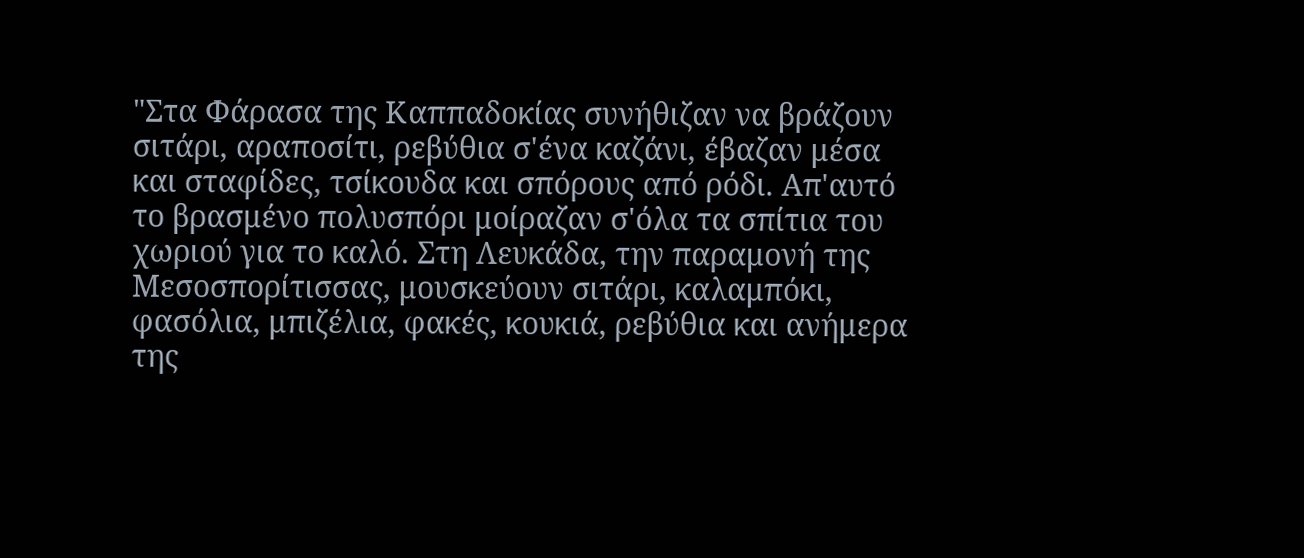"Στα Φάρασα της Καππαδοκίας συνήθιζαν να βράζουν σιτάρι, αραποσίτι, ρεβύθια σ'ένα καζάνι, έβαζαν μέσα και σταφίδες, τσίκουδα και σπόρους από ρόδι. Απ'αυτό το βρασμένο πολυσπόρι μοίραζαν σ'όλα τα σπίτια του χωριού για το καλό. Στη Λευκάδα, την παραμονή της Μεσοσπορίτισσας, μουσκεύουν σιτάρι, καλαμπόκι, φασόλια, μπιζέλια, φακές, κουκιά, ρεβύθια και ανήμερα της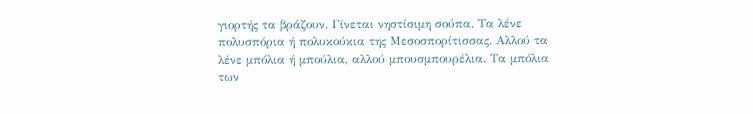γιορτής τα βράζουν. Γίνεται νηστίσιμη σούπα. Τα λένε πολυσπόρια ή πολυκούκια της Μεσοσπορίτισσας. Αλλού τα λένε μπόλια ή μπούλια, αλλού μπουσμπουρέλια. Τα μπόλια των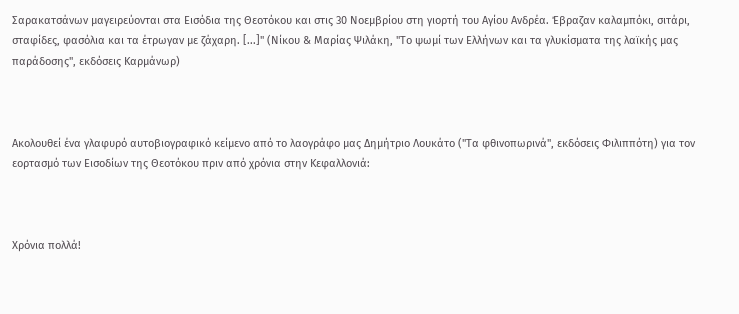Σαρακατσάνων μαγειρεύονται στα Εισόδια της Θεοτόκου και στις 30 Νοεμβρίου στη γιορτή του Αγίου Ανδρέα. Έβραζαν καλαμπόκι, σιτάρι, σταφίδες, φασόλια και τα έτρωγαν με ζάχαρη. [...]" (Νίκου & Μαρίας Ψιλάκη, "Το ψωμί των Ελλήνων και τα γλυκίσματα της λαϊκής μας παράδοσης", εκδόσεις Καρμάνωρ)



Ακολουθεί ένα γλαφυρό αυτοβιογραφικό κείμενο από το λαογράφο μας Δημήτριο Λουκάτο ("Τα φθινοπωρινά", εκδόσεις Φιλιππότη) για τον εορτασμό των Εισοδίων της Θεοτόκου πριν από χρόνια στην Κεφαλλονιά:



Χρόνια πολλά!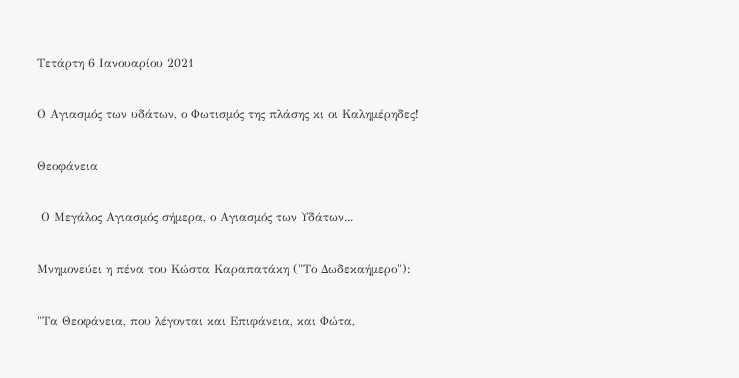Τετάρτη 6 Ιανουαρίου 2021

Ο Αγιασμός των υδάτων, ο Φωτισμός της πλάσης κι οι Καλημέρηδες!

Θεοφάνεια

 Ο Μεγάλος Αγιασμός σήμερα, ο Αγιασμός των Υδάτων...

Μνημονεύει η πένα του Κώστα Καραπατάκη ("Το Δωδεκαήμερο"):

"Τα Θεοφάνεια, που λέγονται και Επιφάνεια, και Φώτα,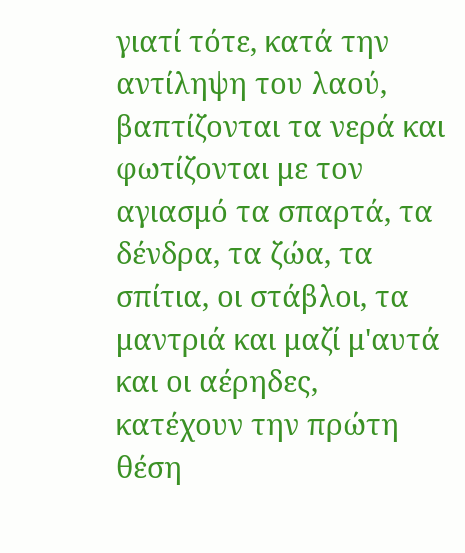γιατί τότε, κατά την αντίληψη του λαού, βαπτίζονται τα νερά και φωτίζονται με τον αγιασμό τα σπαρτά, τα δένδρα, τα ζώα, τα σπίτια, οι στάβλοι, τα μαντριά και μαζί μ'αυτά και οι αέρηδες, κατέχουν την πρώτη θέση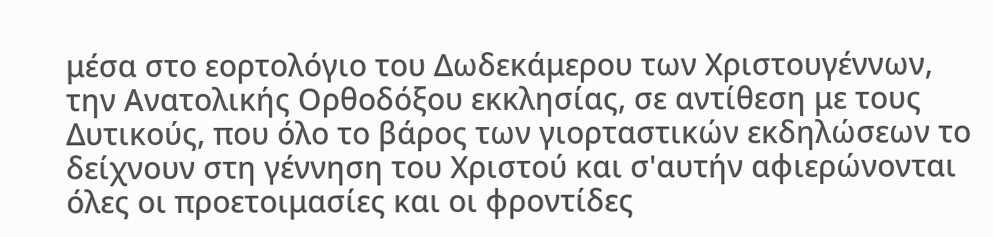μέσα στο εορτολόγιο του Δωδεκάμερου των Χριστουγέννων, την Ανατολικής Ορθοδόξου εκκλησίας, σε αντίθεση με τους Δυτικούς, που όλο το βάρος των γιορταστικών εκδηλώσεων το δείχνουν στη γέννηση του Χριστού και σ'αυτήν αφιερώνονται όλες οι προετοιμασίες και οι φροντίδες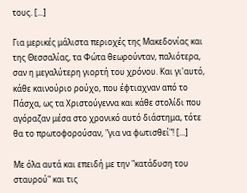τους. [...]

Για μερικές μάλιστα περιοχές της Μακεδονίας και της Θεσσαλίας, τα Φώτα θεωρούνταν, παλιότερα, σαν η μεγαλύτερη γιορτή του χρόνου. Και γι'αυτό, κάθε καινούριο ρούχο, που έφτιαχναν από το Πάσχα, ως τα Χριστούγεννα και κάθε στολίδι που αγόραζαν μέσα στο χρονικό αυτό διάστημα, τότε θα το πρωτοφορούσαν, "για να φωτισθεί"! [...]

Με όλα αυτά και επειδή με την "κατάδυση του σταυρού" και τις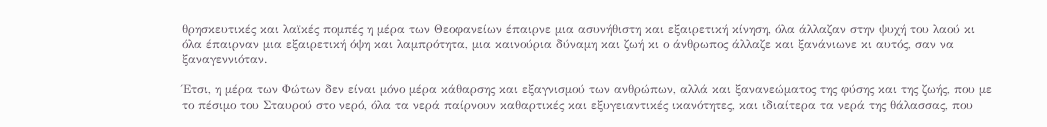θρησκευτικές και λαϊκές πομπές η μέρα των Θεοφανείων έπαιρνε μια ασυνήθιστη και εξαιρετική κίνηση, όλα άλλαζαν στην ψυχή του λαού κι όλα έπαιρναν μια εξαιρετική όψη και λαμπρότητα, μια καινούρια δύναμη και ζωή κι ο άνθρωπος άλλαζε και ξανάνιωνε κι αυτός, σαν να ξαναγεννιόταν.

Έτσι, η μέρα των Φώτων δεν είναι μόνο μέρα κάθαρσης και εξαγνισμού των ανθρώπων, αλλά και ξανανεώματος της φύσης και της ζωής, που με το πέσιμο του Σταυρού στο νερό, όλα τα νερά παίρνουν καθαρτικές και εξυγειαντικές ικανότητες, και ιδιαίτερα τα νερά της θάλασσας, που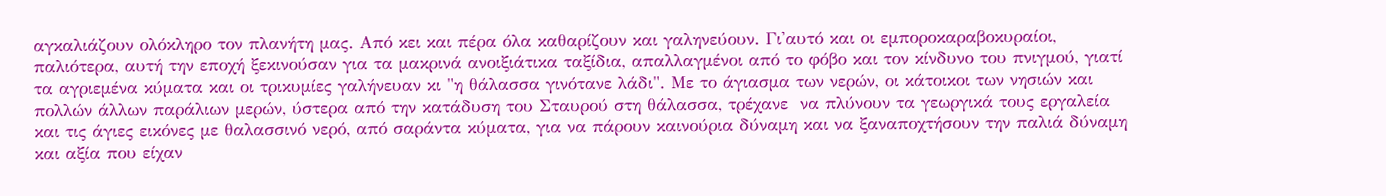αγκαλιάζουν ολόκληρο τον πλανήτη μας. Από κει και πέρα όλα καθαρίζουν και γαληνεύουν. Γι'αυτό και οι εμποροκαραβοκυραίοι, παλιότερα, αυτή την εποχή ξεκινούσαν για τα μακρινά ανοιξιάτικα ταξίδια, απαλλαγμένοι από το φόβο και τον κίνδυνο του πνιγμού, γιατί τα αγριεμένα κύματα και οι τρικυμίες γαλήνευαν κι "η θάλασσα γινότανε λάδι". Με το άγιασμα των νερών, οι κάτοικοι των νησιών και πολλών άλλων παράλιων μερών, ύστερα από την κατάδυση του Σταυρού στη θάλασσα, τρέχανε  να πλύνουν τα γεωργικά τους εργαλεία και τις άγιες εικόνες με θαλασσινό νερό, από σαράντα κύματα, για να πάρουν καινούρια δύναμη και να ξαναποχτήσουν την παλιά δύναμη και αξία που είχαν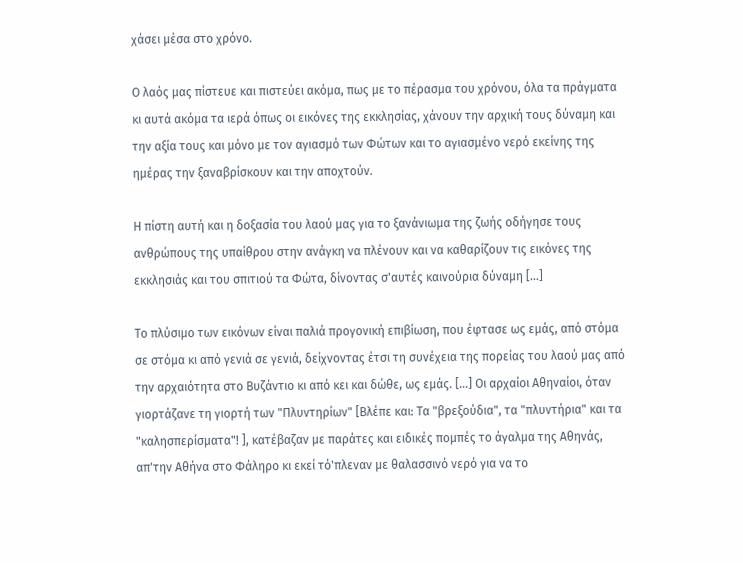χάσει μέσα στο χρόνο.

Ο λαός μας πίστευε και πιστεύει ακόμα, πως με το πέρασμα του χρόνου, όλα τα πράγματα κι αυτά ακόμα τα ιερά όπως οι εικόνες της εκκλησίας, χάνουν την αρχική τους δύναμη και την αξία τους και μόνο με τον αγιασμό των Φώτων και το αγιασμένο νερό εκείνης της ημέρας την ξαναβρίσκουν και την αποχτούν.

Η πίστη αυτή και η δοξασία του λαού μας για το ξανάνιωμα της ζωής οδήγησε τους ανθρώπους της υπαίθρου στην ανάγκη να πλένουν και να καθαρίζουν τις εικόνες της εκκλησιάς και του σπιτιού τα Φώτα, δίνοντας σ'αυτές καινούρια δύναμη [...]

Το πλύσιμο των εικόνων είναι παλιά προγονική επιβίωση, που έφτασε ως εμάς, από στόμα σε στόμα κι από γενιά σε γενιά, δείχνοντας έτσι τη συνέχεια της πορείας του λαού μας από την αρχαιότητα στο Βυζάντιο κι από κει και δώθε, ως εμάς. [...] Οι αρχαίοι Αθηναίοι, όταν γιορτάζανε τη γιορτή των "Πλυντηρίων" [Βλέπε και: Τα "βρεξούδια", τα "πλυντήρια" και τα "καλησπερίσματα"! ], κατέβαζαν με παράτες και ειδικές πομπές το άγαλμα της Αθηνάς, απ'την Αθήνα στο Φάληρο κι εκεί τό'πλεναν με θαλασσινό νερό για να το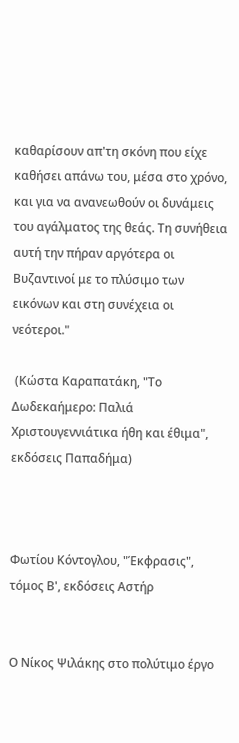καθαρίσουν απ'τη σκόνη που είχε καθήσει απάνω του, μέσα στο χρόνο, και για να ανανεωθούν οι δυνάμεις του αγάλματος της θεάς. Τη συνήθεια αυτή την πήραν αργότερα οι Βυζαντινοί με το πλύσιμο των εικόνων και στη συνέχεια οι νεότεροι."

 (Κώστα Καραπατάκη, "Το Δωδεκαήμερο: Παλιά Χριστουγεννιάτικα ήθη και έθιμα", εκδόσεις Παπαδήμα)



Φωτίου Κόντογλου, "Έκφρασις", τόμος Β', εκδόσεις Αστήρ


Ο Νίκος Ψιλάκης στο πολύτιμο έργο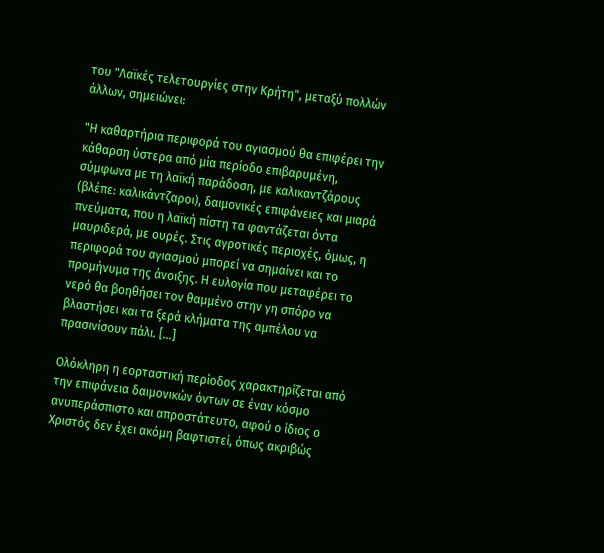του "Λαϊκές τελετουργίες στην Κρήτη", μεταξύ πολλών άλλων, σημειώνει:

"Η καθαρτήρια περιφορά του αγιασμού θα επιφέρει την κάθαρση ύστερα από μία περίοδο επιβαρυμένη, σύμφωνα με τη λαϊκή παράδοση, με καλικαντζάρους (βλέπε: καλικάντζαροι), δαιμονικές επιφάνειες και μιαρά πνεύματα, που η λαϊκή πίστη τα φαντάζεται όντα μαυριδερά, με ουρές. Στις αγροτικές περιοχές, όμως, η περιφορά του αγιασμού μπορεί να σημαίνει και το προμήνυμα της άνοιξης. Η ευλογία που μεταφέρει το νερό θα βοηθήσει τον θαμμένο στην γη σπόρο να βλαστήσει και τα ξερά κλήματα της αμπέλου να πρασινίσουν πάλι. [...]

Ολόκληρη η εορταστική περίοδος χαρακτηρίζεται από την επιφάνεια δαιμονικών όντων σε έναν κόσμο ανυπεράσπιστο και απροστάτευτο, αφού ο ίδιος ο Χριστός δεν έχει ακόμη βαφτιστεί, όπως ακριβώς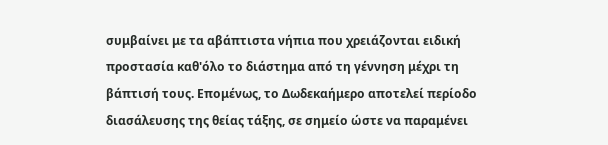συμβαίνει με τα αβάπτιστα νήπια που χρειάζονται ειδική προστασία καθ'όλο το διάστημα από τη γέννηση μέχρι τη βάπτισή τους. Επομένως, το Δωδεκαήμερο αποτελεί περίοδο διασάλευσης της θείας τάξης, σε σημείο ώστε να παραμένει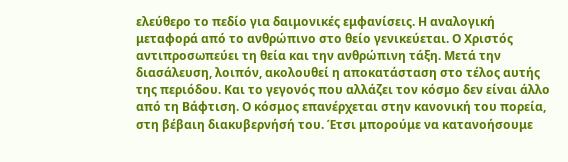ελεύθερο το πεδίο για δαιμονικές εμφανίσεις. Η αναλογική μεταφορά από το ανθρώπινο στο θείο γενικεύεται. Ο Χριστός αντιπροσωπεύει τη θεία και την ανθρώπινη τάξη. Μετά την διασάλευση, λοιπόν, ακολουθεί η αποκατάσταση στο τέλος αυτής της περιόδου. Και το γεγονός που αλλάζει τον κόσμο δεν είναι άλλο από τη Βάφτιση. Ο κόσμος επανέρχεται στην κανονική του πορεία, στη βέβαιη διακυβερνήσή του. Έτσι μπορούμε να κατανοήσουμε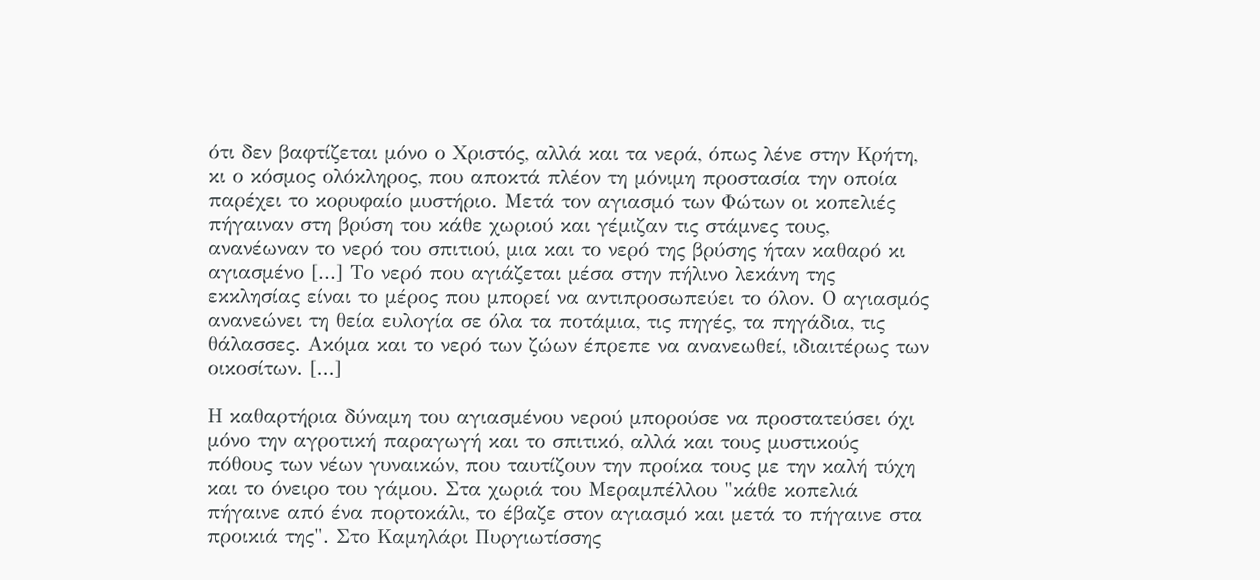ότι δεν βαφτίζεται μόνο ο Χριστός, αλλά και τα νερά, όπως λένε στην Κρήτη, κι ο κόσμος ολόκληρος, που αποκτά πλέον τη μόνιμη προστασία την οποία παρέχει το κορυφαίο μυστήριο. Μετά τον αγιασμό των Φώτων οι κοπελιές πήγαιναν στη βρύση του κάθε χωριού και γέμιζαν τις στάμνες τους, ανανέωναν το νερό του σπιτιού, μια και το νερό της βρύσης ήταν καθαρό κι αγιασμένο [...] Το νερό που αγιάζεται μέσα στην πήλινο λεκάνη της εκκλησίας είναι το μέρος που μπορεί να αντιπροσωπεύει το όλον. Ο αγιασμός ανανεώνει τη θεία ευλογία σε όλα τα ποτάμια, τις πηγές, τα πηγάδια, τις θάλασσες. Ακόμα και το νερό των ζώων έπρεπε να ανανεωθεί, ιδιαιτέρως των οικοσίτων. [...]

Η καθαρτήρια δύναμη του αγιασμένου νερού μπορούσε να προστατεύσει όχι μόνο την αγροτική παραγωγή και το σπιτικό, αλλά και τους μυστικούς πόθους των νέων γυναικών, που ταυτίζουν την προίκα τους με την καλή τύχη και το όνειρο του γάμου. Στα χωριά του Μεραμπέλλου "κάθε κοπελιά πήγαινε από ένα πορτοκάλι, το έβαζε στον αγιασμό και μετά το πήγαινε στα προικιά της". Στο Καμηλάρι Πυργιωτίσσης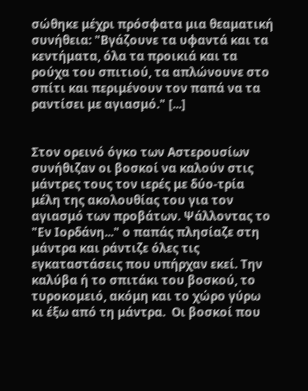σώθηκε μέχρι πρόσφατα μια θεαματική συνήθεια: "Βγάζουνε τα υφαντά και τα κεντήματα, όλα τα προικιά και τα ρούχα του σπιτιού, τα απλώνουνε στο σπίτι και περιμένουν τον παπά να τα ραντίσει με αγιασμό." [...]


Στον ορεινό όγκο των Αστερουσίων συνήθιζαν οι βοσκοί να καλούν στις μάντρες τους τον ιερές με δύο-τρία μέλη της ακολουθίας του για τον αγιασμό των προβάτων. Ψάλλοντας το "Εν Ιορδάνη..." ο παπάς πλησίαζε στη μάντρα και ράντιζε όλες τις εγκαταστάσεις που υπήρχαν εκεί. Την καλύβα ή το σπιτάκι του βοσκού, το τυροκομειό, ακόμη και το χώρο γύρω κι έξω από τη μάντρα.  Οι βοσκοί που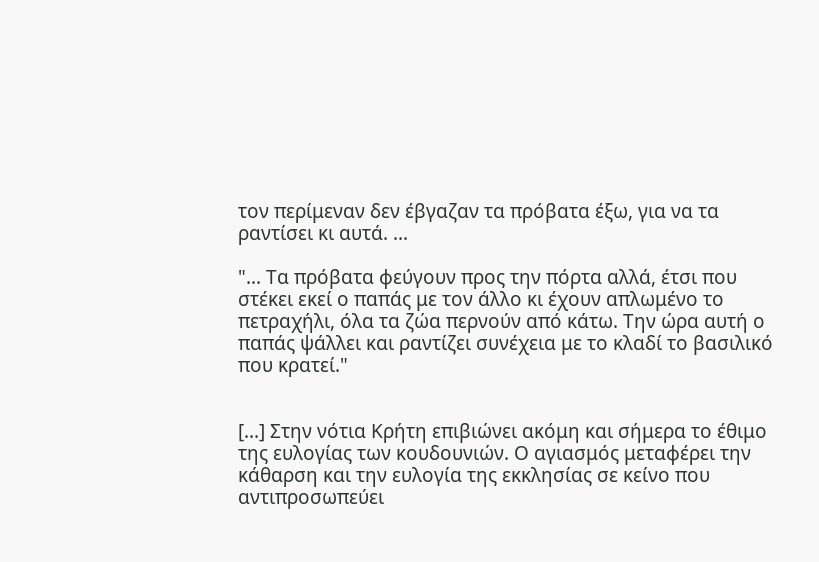τον περίμεναν δεν έβγαζαν τα πρόβατα έξω, για να τα ραντίσει κι αυτά. ...

"... Τα πρόβατα φεύγουν προς την πόρτα αλλά, έτσι που στέκει εκεί ο παπάς με τον άλλο κι έχουν απλωμένο το πετραχήλι, όλα τα ζώα περνούν από κάτω. Την ώρα αυτή ο παπάς ψάλλει και ραντίζει συνέχεια με το κλαδί το βασιλικό που κρατεί."


[...] Στην νότια Κρήτη επιβιώνει ακόμη και σήμερα το έθιμο της ευλογίας των κουδουνιών. Ο αγιασμός μεταφέρει την κάθαρση και την ευλογία της εκκλησίας σε κείνο που αντιπροσωπεύει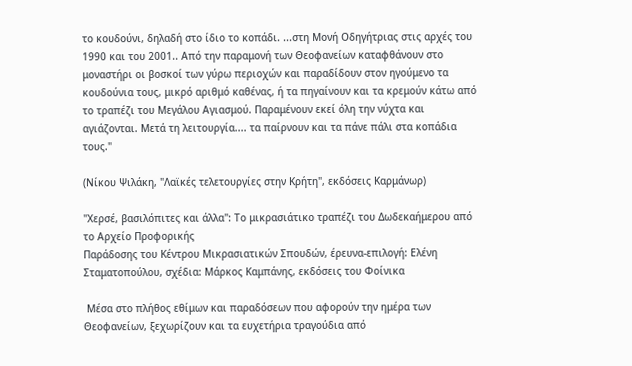το κουδούνι, δηλαδή στο ίδιο το κοπάδι. ...στη Μονή Οδηγήτριας στις αρχές του 1990 και του 2001.. Από την παραμονή των Θεοφανείων καταφθάνουν στο μοναστήρι οι βοσκοί των γύρω περιοχών και παραδίδουν στον ηγούμενο τα κουδούνια τους, μικρό αριθμό καθένας, ή τα πηγαίνουν και τα κρεμούν κάτω από το τραπέζι του Μεγάλου Αγιασμού. Παραμένουν εκεί όλη την νύχτα και αγιάζονται. Μετά τη λειτουργία.... τα παίρνουν και τα πάνε πάλι στα κοπάδια τους."

(Νίκου Ψιλάκη, "Λαϊκές τελετουργίες στην Κρήτη", εκδόσεις Καρμάνωρ)

"Χερσέ, βασιλόπιτες και άλλα": Το μικρασιάτικο τραπέζι του Δωδεκαήμερου από το Αρχείο Προφορικής
Παράδοσης του Κέντρου Μικρασιατικών Σπουδών, έρευνα-επιλογή: Ελένη Σταματοπούλου, σχέδια: Μάρκος Καμπάνης, εκδόσεις του Φοίνικα

 Μέσα στο πλήθος εθίμων και παραδόσεων που αφορούν την ημέρα των Θεοφανείων, ξεχωρίζουν και τα ευχετήρια τραγούδια από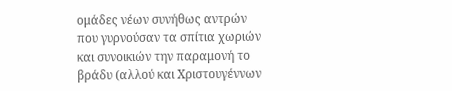ομάδες νέων συνήθως αντρών που γυρνούσαν τα σπίτια χωριών και συνοικιών την παραμονή το βράδυ (αλλού και Χριστουγέννων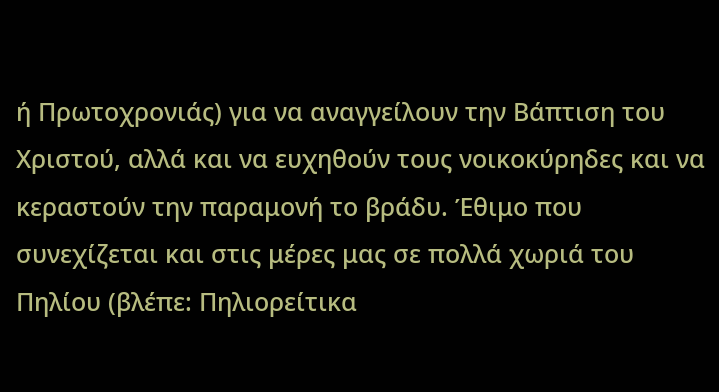ή Πρωτοχρονιάς) για να αναγγείλουν την Βάπτιση του Χριστού, αλλά και να ευχηθούν τους νοικοκύρηδες και να κεραστούν την παραμονή το βράδυ. Έθιμο που συνεχίζεται και στις μέρες μας σε πολλά χωριά του Πηλίου (βλέπε: Πηλιορείτικα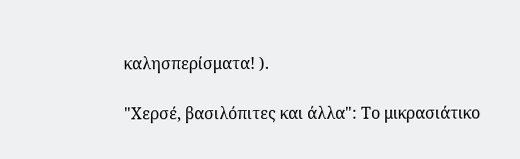καλησπερίσματα! ).

"Χερσέ, βασιλόπιτες και άλλα": Το μικρασιάτικο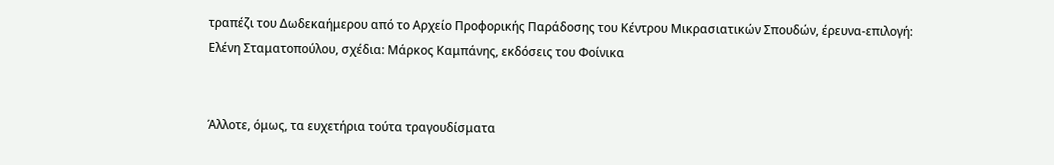τραπέζι του Δωδεκαήμερου από το Αρχείο Προφορικής Παράδοσης του Κέντρου Μικρασιατικών Σπουδών, έρευνα-επιλογή: Ελένη Σταματοπούλου, σχέδια: Μάρκος Καμπάνης, εκδόσεις του Φοίνικα


Άλλοτε, όμως, τα ευχετήρια τούτα τραγουδίσματα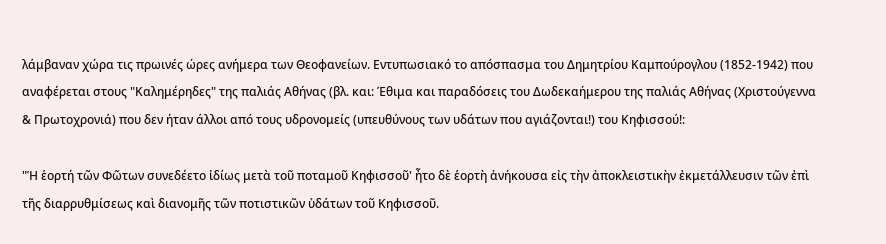λάμβαναν χώρα τις πρωινές ώρες ανήμερα των Θεοφανείων. Εντυπωσιακό το απόσπασμα του Δημητρίου Καμπούρογλου (1852-1942) που αναφέρεται στους "Καλημέρηδες" της παλιάς Αθήνας (βλ. και: Έθιμα και παραδόσεις του Δωδεκαήμερου της παλιάς Αθήνας (Χριστούγεννα & Πρωτοχρονιά) που δεν ήταν άλλοι από τους υδρονομείς (υπευθύνους των υδάτων που αγιάζονται!) του Κηφισσού!:

"Ἡ ἑορτή τῶν Φῶτων συνεδέετο ἰδίως μετὰ τοῦ ποταμοῦ Κηφισσοῦ' ἦτο δὲ ἑορτὴ ἀνήκουσα εἰς τὴν ἀποκλειστικὴν ἐκμετάλλευσιν τῶν ἐπὶ τῆς διαρρυθμίσεως καὶ διανομῆς τῶν ποτιστικῶν ὑδάτων τοῦ Κηφισσοῦ.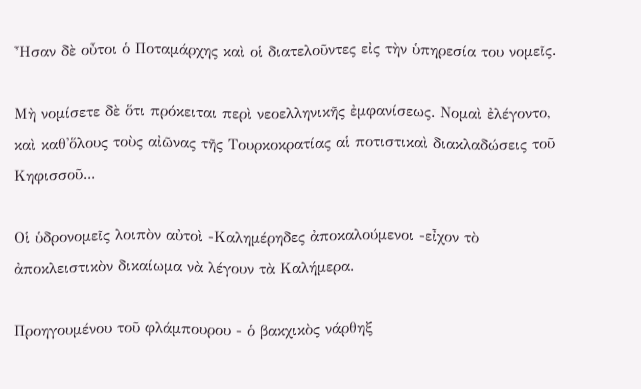Ἦσαν δὲ οὖτοι ὁ Ποταμάρχης καὶ οἱ διατελοῦντες εἰς τὴν ὑπηρεσία του νομεῖς.

Μὴ νομίσετε δὲ ὅτι πρόκειται περὶ νεοελληνικῆς ἐμφανίσεως. Νομαὶ ἐλέγοντο, καὶ καθ'ὅλους τοὺς αἰῶνας τῆς Τουρκοκρατίας αἱ ποτιστικαὶ διακλαδώσεις τοῦ Κηφισσοῦ...

Οἱ ὑδρονομεῖς λοιπὸν αὐτοὶ -Καλημέρηδες ἀποκαλούμενοι -εἶχον τὸ ἀποκλειστικὸν δικαίωμα νὰ λέγουν τὰ Καλήμερα.

Προηγουμένου τοῦ φλάμπουρου - ὁ βακχικὸς νάρθηξ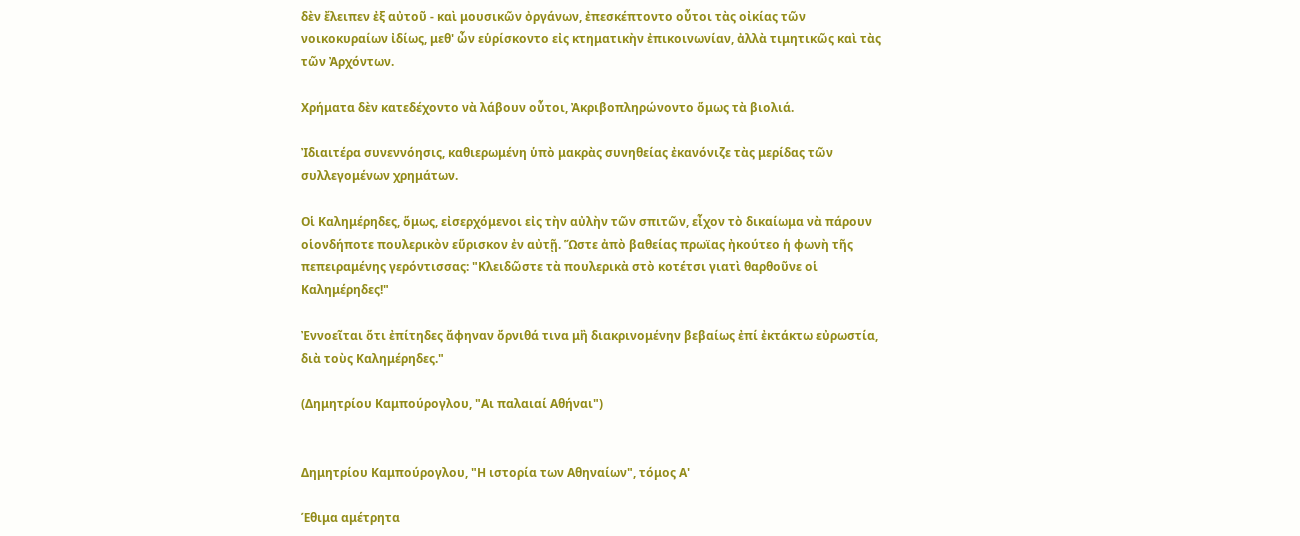δὲν ἔλειπεν ἐξ αὐτοῦ - καὶ μουσικῶν ὀργάνων, ἐπεσκέπτοντο οὖτοι τὰς οἰκίας τῶν νοικοκυραίων ἰδίως, μεθ' ὦν εὑρίσκοντο εἰς κτηματικὴν ἐπικοινωνίαν, ἀλλὰ τιμητικῶς καὶ τὰς τῶν Ἀρχόντων.

Χρήματα δὲν κατεδέχοντο νὰ λάβουν οὖτοι, Ἀκριβοπληρώνοντο ὅμως τὰ βιολιά.

Ἰδιαιτέρα συνεννόησις, καθιερωμένη ὑπὸ μακρὰς συνηθείας ἐκανόνιζε τὰς μερίδας τῶν συλλεγομένων χρημάτων.

Οἱ Καλημέρηδες, ὅμως, εἰσερχόμενοι εἰς τὴν αὐλὴν τῶν σπιτῶν, εἶχον τὸ δικαίωμα νὰ πάρουν οἱονδήποτε πουλερικὸν εὕρισκον ἐν αὐτῇ. Ὥστε ἀπὸ βαθείας πρωϊας ἠκούτεο ἡ φωνὴ τῆς πεπειραμένης γερόντισσας: "Κλειδῶστε τὰ πουλερικὰ στὸ κοτέτσι γιατὶ θαρθοῦνε οἱ Καλημέρηδες!"

Ἐννοεῖται ὅτι ἐπίτηδες ἄφηναν ὄρνιθά τινα μἢ διακρινομένην βεβαίως ἐπί ἐκτάκτω εὐρωστία, διὰ τοὺς Καλημέρηδες."

(Δημητρίου Καμπούρογλου, "Αι παλαιαί Αθήναι")


Δημητρίου Καμπούρογλου, "Η ιστορία των Αθηναίων", τόμος Α'

Έθιμα αμέτρητα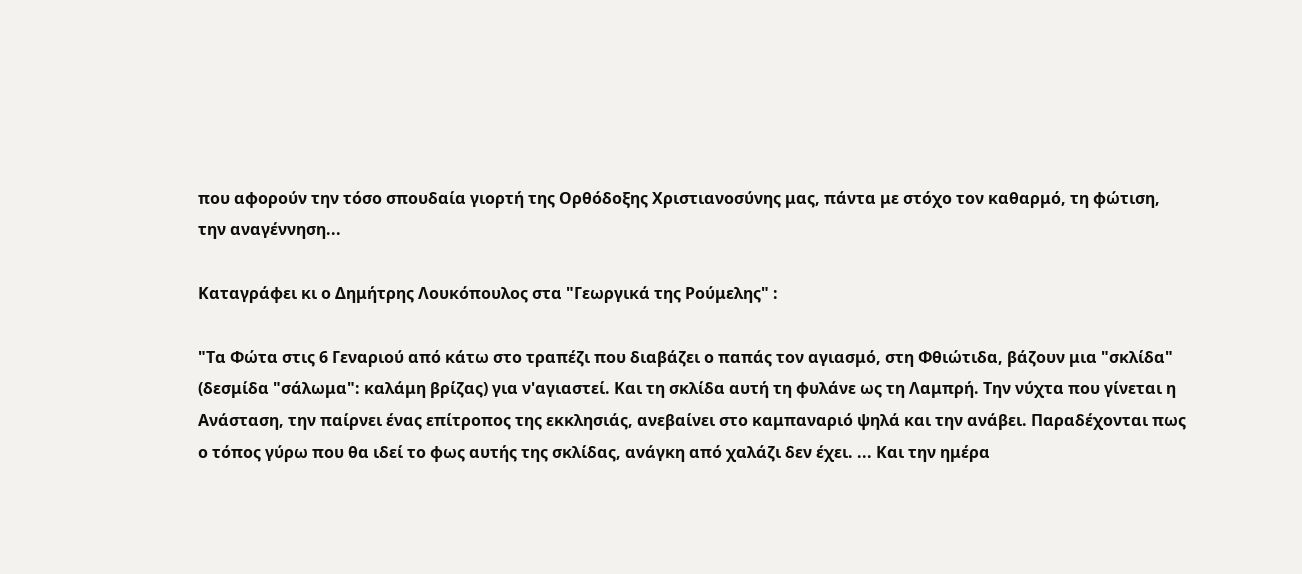που αφορούν την τόσο σπουδαία γιορτή της Ορθόδοξης Χριστιανοσύνης μας, πάντα με στόχο τον καθαρμό, τη φώτιση, την αναγέννηση...

Καταγράφει κι ο Δημήτρης Λουκόπουλος στα "Γεωργικά της Ρούμελης" :

"Τα Φώτα στις 6 Γεναριού από κάτω στο τραπέζι που διαβάζει ο παπάς τον αγιασμό, στη Φθιώτιδα, βάζουν μια "σκλίδα" (δεσμίδα "σάλωμα": καλάμη βρίζας) για ν'αγιαστεί. Και τη σκλίδα αυτή τη φυλάνε ως τη Λαμπρή. Την νύχτα που γίνεται η Ανάσταση, την παίρνει ένας επίτροπος της εκκλησιάς, ανεβαίνει στο καμπαναριό ψηλά και την ανάβει. Παραδέχονται πως ο τόπος γύρω που θα ιδεί το φως αυτής της σκλίδας, ανάγκη από χαλάζι δεν έχει. ... Και την ημέρα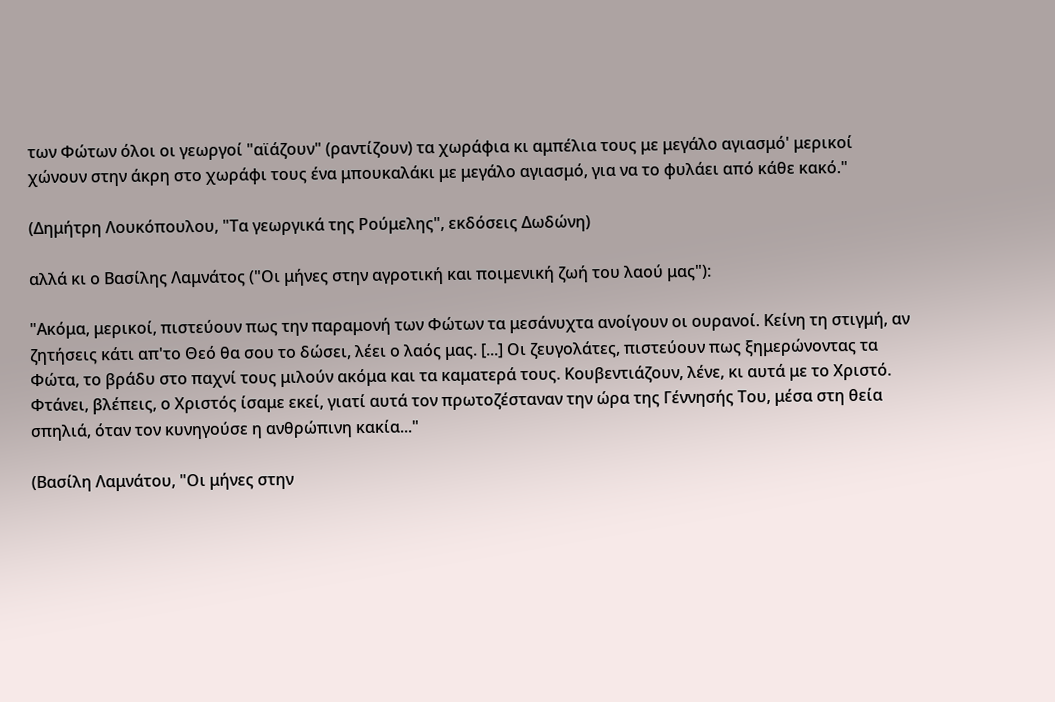των Φώτων όλοι οι γεωργοί "αϊάζουν" (ραντίζουν) τα χωράφια κι αμπέλια τους με μεγάλο αγιασμό' μερικοί χώνουν στην άκρη στο χωράφι τους ένα μπουκαλάκι με μεγάλο αγιασμό, για να το φυλάει από κάθε κακό."

(Δημήτρη Λουκόπουλου, "Τα γεωργικά της Ρούμελης", εκδόσεις Δωδώνη)

αλλά κι ο Βασίλης Λαμνάτος ("Οι μήνες στην αγροτική και ποιμενική ζωή του λαού μας"):

"Ακόμα, μερικοί, πιστεύουν πως την παραμονή των Φώτων τα μεσάνυχτα ανοίγουν οι ουρανοί. Κείνη τη στιγμή, αν ζητήσεις κάτι απ'το Θεό θα σου το δώσει, λέει ο λαός μας. [...] Οι ζευγολάτες, πιστεύουν πως ξημερώνοντας τα Φώτα, το βράδυ στο παχνί τους μιλούν ακόμα και τα καματερά τους. Κουβεντιάζουν, λένε, κι αυτά με το Χριστό. Φτάνει, βλέπεις, ο Χριστός ίσαμε εκεί, γιατί αυτά τον πρωτοζέσταναν την ώρα της Γέννησής Του, μέσα στη θεία σπηλιά, όταν τον κυνηγούσε η ανθρώπινη κακία..."

(Βασίλη Λαμνάτου, "Οι μήνες στην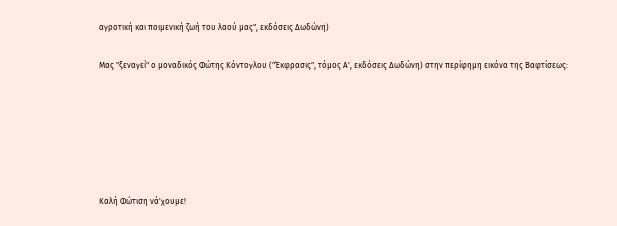αγροτική και ποιμενική ζωή του λαού μας", εκδόσεις Δωδώνη)

Μας "ξεναγεί" ο μοναδικός Φώτης Κόντογλου ("Έκφρασις", τόμος Α', εκδόσεις Δωδώνη) στην περίφημη εικόνα της Βαφτίσεως:






Καλή Φώτιση νά'χουμε!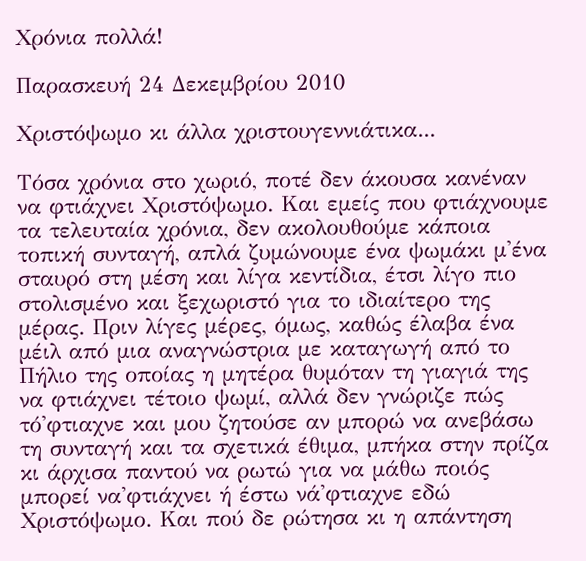Χρόνια πολλά!

Παρασκευή 24 Δεκεμβρίου 2010

Χριστόψωμο κι άλλα χριστουγεννιάτικα...

Τόσα χρόνια στο χωριό, ποτέ δεν άκουσα κανέναν να φτιάχνει Χριστόψωμο. Και εμείς που φτιάχνουμε τα τελευταία χρόνια, δεν ακολουθούμε κάποια τοπική συνταγή, απλά ζυμώνουμε ένα ψωμάκι μ'ένα σταυρό στη μέση και λίγα κεντίδια, έτσι λίγο πιο στολισμένο και ξεχωριστό για το ιδιαίτερο της μέρας. Πριν λίγες μέρες, όμως, καθώς έλαβα ένα μέιλ από μια αναγνώστρια με καταγωγή από το Πήλιο της οποίας η μητέρα θυμόταν τη γιαγιά της να φτιάχνει τέτοιο ψωμί, αλλά δεν γνώριζε πώς τό'φτιαχνε και μου ζητούσε αν μπορώ να ανεβάσω τη συνταγή και τα σχετικά έθιμα, μπήκα στην πρίζα κι άρχισα παντού να ρωτώ για να μάθω ποιός μπορεί να'φτιάχνει ή έστω νά'φτιαχνε εδώ Χριστόψωμο. Και πού δε ρώτησα κι η απάντηση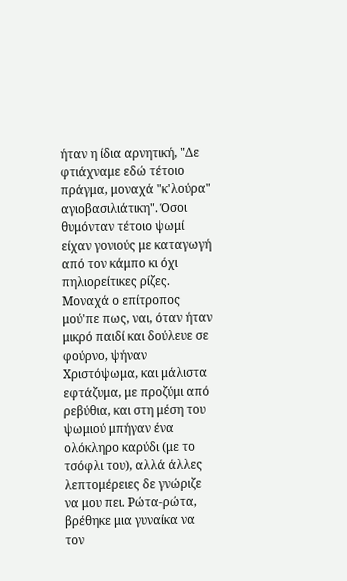ήταν η ίδια αρνητική, "Δε φτιάχναμε εδώ τέτοιο πράγμα, μοναχά "κ'λούρα" αγιοβασιλιάτικη". Όσοι θυμόνταν τέτοιο ψωμί είχαν γονιούς με καταγωγή από τον κάμπο κι όχι πηλιορείτικες ρίζες. Μοναχά ο επίτροπος μού'πε πως, ναι, όταν ήταν μικρό παιδί και δούλευε σε φούρνο, ψήναν Χριστόψωμα, και μάλιστα εφτάζυμα, με προζύμι από ρεβύθια, και στη μέση του ψωμιού μπήγαν ένα ολόκληρο καρύδι (με το τσόφλι του), αλλά άλλες λεπτομέρειες δε γνώριζε να μου πει. Ρώτα-ρώτα, βρέθηκε μια γυναίκα να τον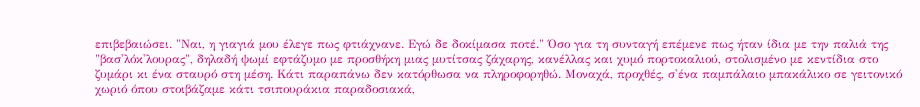επιβεβαιώσει. "Ναι, η γιαγιά μου έλεγε πως φτιάχνανε. Εγώ δε δοκίμασα ποτέ." Όσο για τη συνταγή επέμενε πως ήταν ίδια με την παλιά της "βασ'λόκ'λουρας", δηλαδή ψωμί εφτάζυμο με προσθήκη μιας μυτίτσας ζάχαρης, κανέλλας και χυμό πορτοκαλιού, στολισμένο με κεντίδια στο ζυμάρι κι ένα σταυρό στη μέση. Κάτι παραπάνω δεν κατόρθωσα να πληροφορηθώ. Μοναχά, προχθές, σ'ένα παμπάλαιο μπακάλικο σε γειτονικό χωριό όπου στοιβάζαμε κάτι τσιπουράκια παραδοσιακά,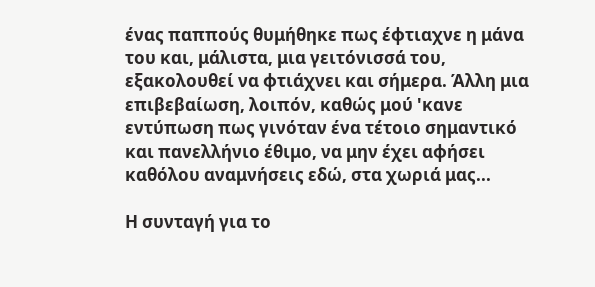ένας παππούς θυμήθηκε πως έφτιαχνε η μάνα του και, μάλιστα, μια γειτόνισσά του, εξακολουθεί να φτιάχνει και σήμερα. Άλλη μια επιβεβαίωση, λοιπόν, καθώς μού 'κανε εντύπωση πως γινόταν ένα τέτοιο σημαντικό και πανελλήνιο έθιμο, να μην έχει αφήσει καθόλου αναμνήσεις εδώ, στα χωριά μας...

Η συνταγή για το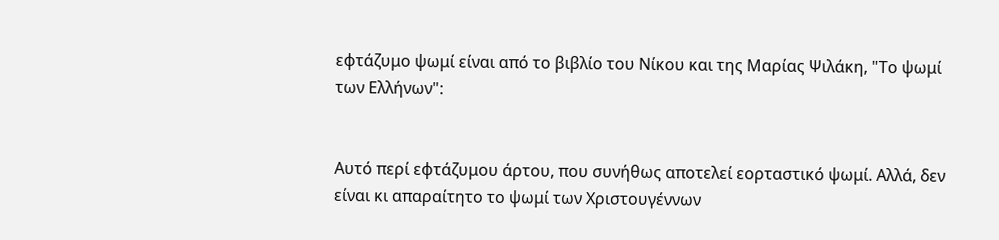εφτάζυμο ψωμί είναι από το βιβλίο του Νίκου και της Μαρίας Ψιλάκη, "Το ψωμί των Ελλήνων":


Αυτό περί εφτάζυμου άρτου, που συνήθως αποτελεί εορταστικό ψωμί. Αλλά, δεν είναι κι απαραίτητο το ψωμί των Χριστουγέννων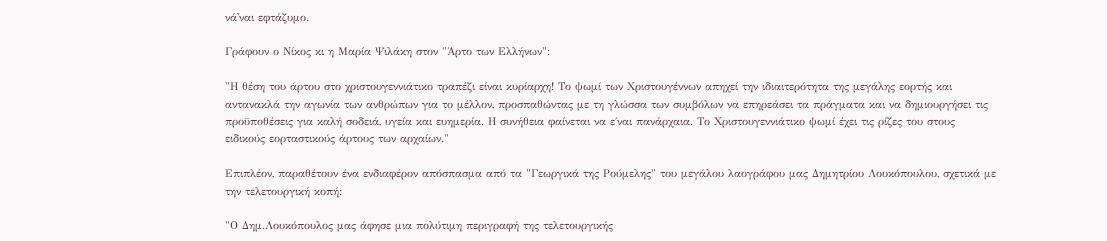νά'ναι εφτάζυμο.

Γράφουν ο Νίκος κι η Μαρία Ψιλάκη στον "Άρτο των Ελλήνων":

"Η θέση του άρτου στο χριστουγεννιάτικο τραπέζι είναι κυρίαρχη! Το ψωμί των Χριστουγέννων απηχεί την ιδιαιτερότητα της μεγάλης εορτής και αντανακλά την αγωνία των ανθρώπων για το μέλλον, προσπαθώντας με τη γλώσσα των συμβόλων να επηρεάσει τα πράγματα και να δημιουργήσει τις προϋποθέσεις για καλή σοδειά, υγεία και ευημερία. Η συνήθεια φαίνεται να ε΄ναι πανάρχαια. Το Χριστουγεννιάτικο ψωμί έχει τις ρίζες του στους ειδικούς εορταστικούς άρτους των αρχαίων."

Επιπλέον, παραθέτουν ένα ενδιαφέρον απόσπασμα από τα "Γεωργικά της Ρούμελης" του μεγάλου λαογράφου μας Δημητρίου Λουκόπουλου, σχετικά με την τελετουργική κοπή:

"Ο Δημ.Λουκόπουλος μας άφησε μια πολύτιμη περιγραφή της τελετουργικής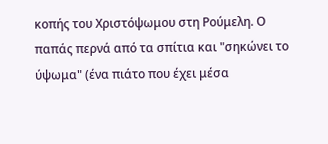κοπής του Χριστόψωμου στη Ρούμελη. Ο παπάς περνά από τα σπίτια και "σηκώνει το ύψωμα" (ένα πιάτο που έχει μέσα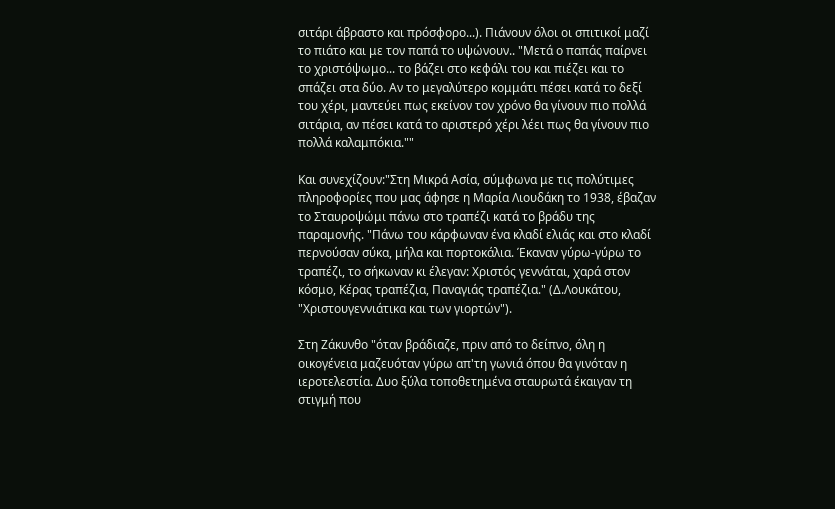σιτάρι άβραστο και πρόσφορο...). Πιάνουν όλοι οι σπιτικοί μαζί το πιάτο και με τον παπά το υψώνουν.. "Μετά ο παπάς παίρνει το χριστόψωμο... το βάζει στο κεφάλι του και πιέζει και το σπάζει στα δύο. Αν το μεγαλύτερο κομμάτι πέσει κατά το δεξί του χέρι, μαντεύει πως εκείνον τον χρόνο θα γίνουν πιο πολλά σιτάρια, αν πέσει κατά το αριστερό χέρι λέει πως θα γίνουν πιο πολλά καλαμπόκια.""

Και συνεχίζουν:"Στη Μικρά Ασία, σύμφωνα με τις πολύτιμες πληροφορίες που μας άφησε η Μαρία Λιουδάκη το 1938, έβαζαν το Σταυροψώμι πάνω στο τραπέζι κατά το βράδυ της παραμονής. "Πάνω του κάρφωναν ένα κλαδί ελιάς και στο κλαδί περνούσαν σύκα, μήλα και πορτοκάλια. Έκαναν γύρω-γύρω το τραπέζι, το σήκωναν κι έλεγαν: Χριστός γεννάται, χαρά στον κόσμο, Κέρας τραπέζια, Παναγιάς τραπέζια." (Δ.Λουκάτου, "Χριστουγεννιάτικα και των γιορτών").

Στη Ζάκυνθο "όταν βράδιαζε, πριν από το δείπνο, όλη η οικογένεια μαζευόταν γύρω απ'τη γωνιά όπου θα γινόταν η ιεροτελεστία. Δυο ξύλα τοποθετημένα σταυρωτά έκαιγαν τη στιγμή που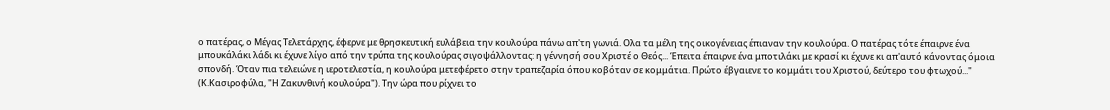ο πατέρας, ο Μέγας Τελετάρχης, έφερνε με θρησκευτική ευλάβεια την κουλούρα πάνω απ'τη γωνιά. Ολα τα μέλη της οικογένειας έπιαναν την κουλούρα. Ο πατέρας τότε έπαιρνε ένα μπουκάλάκι λάδι κι έχυνε λίγο από την τρύπα της κουλούρας σιγοψάλλοντας: η γέννησή σου Χριστέ ο Θεός... Έπειτα έπαιρνε ένα μποτιλάκι με κρασί κι έχυνε κι απ'αυτό κάνοντας όμοια σπονδή. Όταν πια τελειώνε η ιεροτελεστία, η κουλούρα μετεφέρετο στην τραπεζαρία όπου κοβόταν σε κομμάτια. Πρώτο έβγαιενε το κομμάτι του Χριστού, δεύτερο του φτωχού..." (Κ.Κασιροφύλα, "Η Ζακυνθινή κουλούρα"). Την ώρα που ρίχνει το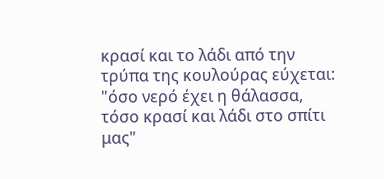κρασί και το λάδι από την τρύπα της κουλούρας εύχεται: "όσο νερό έχει η θάλασσα, τόσο κρασί και λάδι στο σπίτι μας"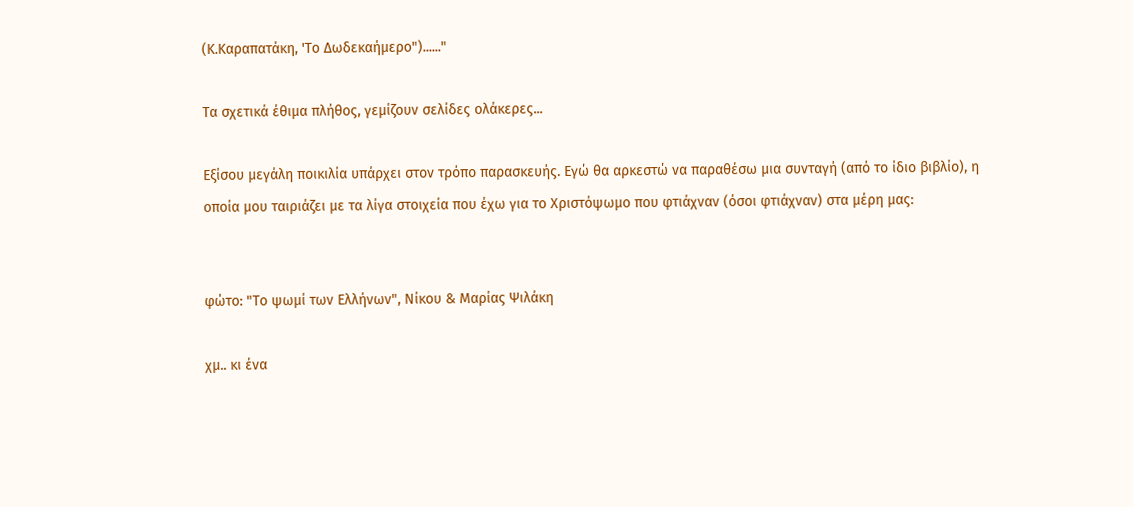(Κ.Καραπατάκη, 'Το Δωδεκαήμερο")......"

Τα σχετικά έθιμα πλήθος, γεμίζουν σελίδες ολάκερες...

Εξίσου μεγάλη ποικιλία υπάρχει στον τρόπο παρασκευής. Εγώ θα αρκεστώ να παραθέσω μια συνταγή (από το ίδιο βιβλίο), η οποία μου ταιριάζει με τα λίγα στοιχεία που έχω για το Χριστόψωμο που φτιάχναν (όσοι φτιάχναν) στα μέρη μας:


φώτο: "Το ψωμί των Ελλήνων", Νίκου & Μαρίας Ψιλάκη

χμ.. κι ένα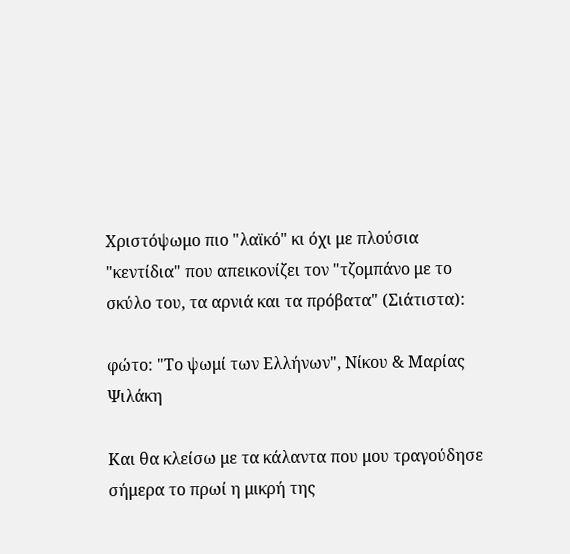Χριστόψωμο πιο "λαϊκό" κι όχι με πλούσια "κεντίδια" που απεικονίζει τον "τζομπάνο με το σκύλο του, τα αρνιά και τα πρόβατα" (Σιάτιστα):

φώτο: "Το ψωμί των Ελλήνων", Νίκου & Μαρίας Ψιλάκη

Και θα κλείσω με τα κάλαντα που μου τραγούδησε σήμερα το πρωί η μικρή της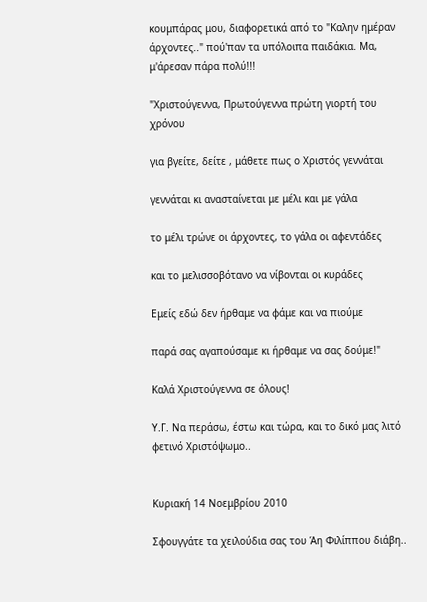κουμπάρας μου, διαφορετικά από το "Καλην ημέραν άρχοντες.." πού'παν τα υπόλοιπα παιδάκια. Μα, μ'άρεσαν πάρα πολύ!!!

"Χριστούγεννα, Πρωτούγεννα πρώτη γιορτή του χρόνου

για βγείτε, δείτε , μάθετε πως ο Χριστός γεννάται

γεννάται κι ανασταίνεται με μέλι και με γάλα

το μέλι τρώνε οι άρχοντες, το γάλα οι αφεντάδες

και το μελισσοβότανο να νίβονται οι κυράδες

Εμείς εδώ δεν ήρθαμε να φάμε και να πιούμε

παρά σας αγαπούσαμε κι ήρθαμε να σας δούμε!"

Καλά Χριστούγεννα σε όλους!

Υ.Γ. Να περάσω, έστω και τώρα, και το δικό μας λιτό φετινό Χριστόψωμο..


Κυριακή 14 Νοεμβρίου 2010

Σφουγγάτε τα χειλούδια σας του Άη Φιλίππου διάβη..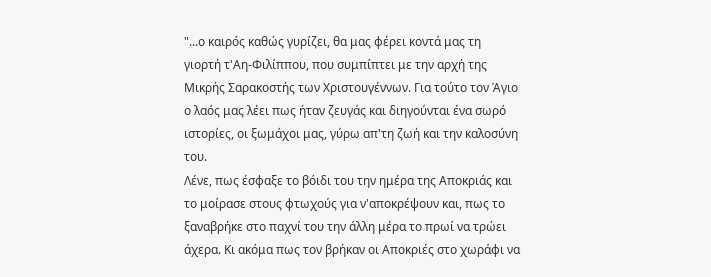"...ο καιρός καθώς γυρίζει, θα μας φέρει κοντά μας τη γιορτή τ'Αη-Φιλίππου, που συμπίπτει με την αρχή της Μικρής Σαρακοστής των Χριστουγέννων. Για τούτο τον Άγιο ο λαός μας λέει πως ήταν ζευγάς και διηγούνται ένα σωρό ιστορίες, οι ξωμάχοι μας, γύρω απ'τη ζωή και την καλοσύνη του.
Λένε, πως έσφαξε το βόιδι του την ημέρα της Αποκριάς και το μοίρασε στους φτωχούς για ν'αποκρέψουν και, πως το ξαναβρήκε στο παχνί του την άλλη μέρα το πρωί να τρώει άχερα. Κι ακόμα πως τον βρήκαν οι Αποκριές στο χωράφι να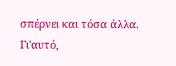σπέρνει και τόσα άλλα.
Γι'αυτό,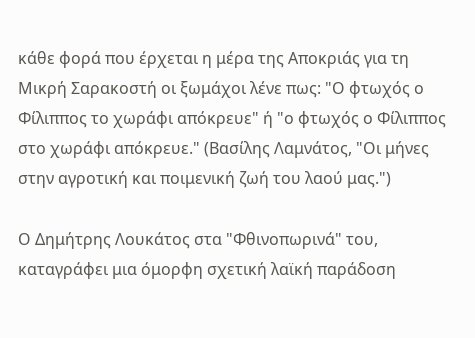κάθε φορά που έρχεται η μέρα της Αποκριάς για τη Μικρή Σαρακοστή οι ξωμάχοι λένε πως: "Ο φτωχός ο Φίλιππος το χωράφι απόκρευε" ή "ο φτωχός ο Φίλιππος στο χωράφι απόκρευε." (Βασίλης Λαμνάτος, "Οι μήνες στην αγροτική και ποιμενική ζωή του λαού μας.")

Ο Δημήτρης Λουκάτος στα "Φθινοπωρινά" του, καταγράφει μια όμορφη σχετική λαϊκή παράδοση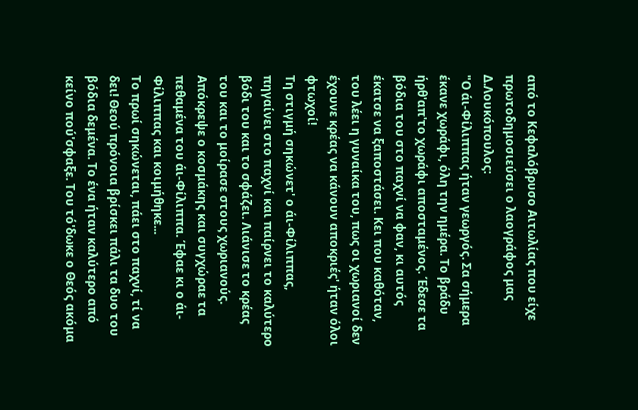από το Κεφαλόβρυσο Αιτωλίας που είχε πρωτοδημοσιεύσει ο λαογράφος μας Δ.Λουκόπουλος:
"Ο άι-Φίλιππας ήταν γεωργός. Σα σήμερα έκανε χωράφι, όλη την ημέρα. Το βράδυ ήρθ'απ'το χωράφι αποσταμένος. Έδεσε τα βόδια του στο παχνί να φαν, κι αυτός έκατσε να ξαποστάσει. Κει που καθόταν, του λέει η γυναίκα του, πως οι χωριανοί δεν έχουνε κρέας να κάνουν αποκριές' ήταν όλοι φτωχοί!
Τη στιγμή σηκώνετ' ο άι-Φίλιππας, πηγαίνει στο παχνί και παίρνει το καλύτερο βόδι του και το σφάζει. Λιάνισε το κρέας του και το μοίρασε στους χωριανούς. Απόκρεψε ο κοσμάκης και συγχώραε τα πεθαμένα του άι-Φίλιππα. Έφαε κι ο άι-Φίλιππας και κοιμήθηκε...
Το πρωί σηκώνεται, πάει στο παχνί, τί να δει! Θεού πρόνοια βρίσκει πάλι τα δυο του βόδια δεμένα. Το ένα ήταν καλύτερο από κείνο πού'σφαξε. Του τό'δωκε ο Θεός ακόμα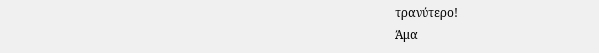τρανύτερο!
Άμα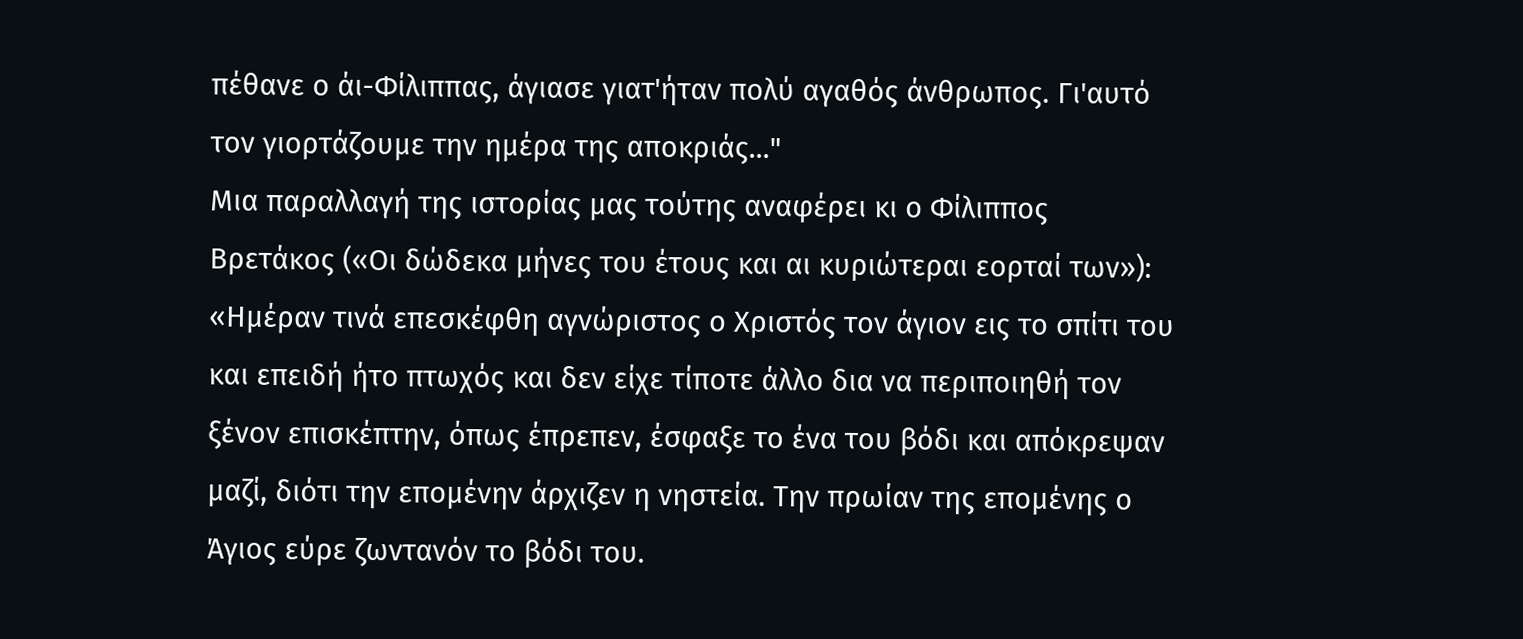πέθανε ο άι-Φίλιππας, άγιασε γιατ'ήταν πολύ αγαθός άνθρωπος. Γι'αυτό τον γιορτάζουμε την ημέρα της αποκριάς..."
Μια παραλλαγή της ιστορίας μας τούτης αναφέρει κι ο Φίλιππος Βρετάκος («Οι δώδεκα μήνες του έτους και αι κυριώτεραι εορταί των»): «Ημέραν τινά επεσκέφθη αγνώριστος ο Χριστός τον άγιον εις το σπίτι του και επειδή ήτο πτωχός και δεν είχε τίποτε άλλο δια να περιποιηθή τον ξένον επισκέπτην, όπως έπρεπεν, έσφαξε το ένα του βόδι και απόκρεψαν μαζί, διότι την επομένην άρχιζεν η νηστεία. Την πρωίαν της επομένης ο Άγιος εύρε ζωντανόν το βόδι του.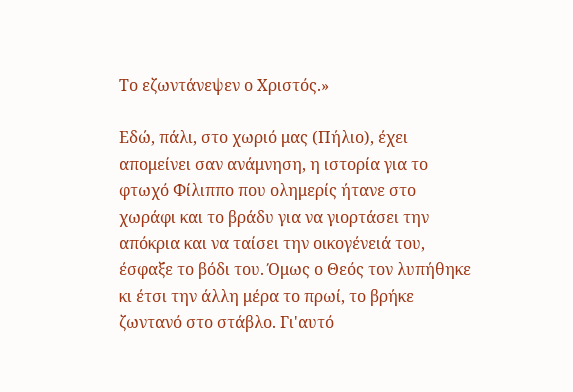Το εζωντάνεψεν ο Χριστός.»

Εδώ, πάλι, στο χωριό μας (Πήλιο), έχει απομείνει σαν ανάμνηση, η ιστορία για το φτωχό Φίλιππο που ολημερίς ήτανε στο χωράφι και το βράδυ για να γιορτάσει την απόκρια και να ταίσει την οικογένειά του, έσφαξε το βόδι του. Όμως ο Θεός τον λυπήθηκε κι έτσι την άλλη μέρα το πρωί, το βρήκε ζωντανό στο στάβλο. Γι'αυτό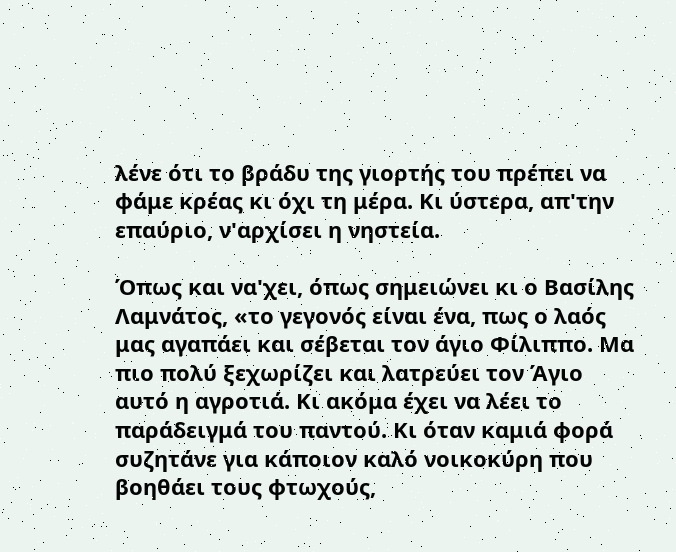λένε ότι το βράδυ της γιορτής του πρέπει να φάμε κρέας κι όχι τη μέρα. Κι ύστερα, απ'την επαύριο, ν'αρχίσει η νηστεία.

Όπως και να'χει, όπως σημειώνει κι ο Βασίλης Λαμνάτος, «το γεγονός είναι ένα, πως ο λαός μας αγαπάει και σέβεται τον άγιο Φίλιππο. Μα πιο πολύ ξεχωρίζει και λατρεύει τον Άγιο αυτό η αγροτιά. Κι ακόμα έχει να λέει το παράδειγμά του παντού. Κι όταν καμιά φορά συζητάνε για κάποιον καλό νοικοκύρη που βοηθάει τους φτωχούς,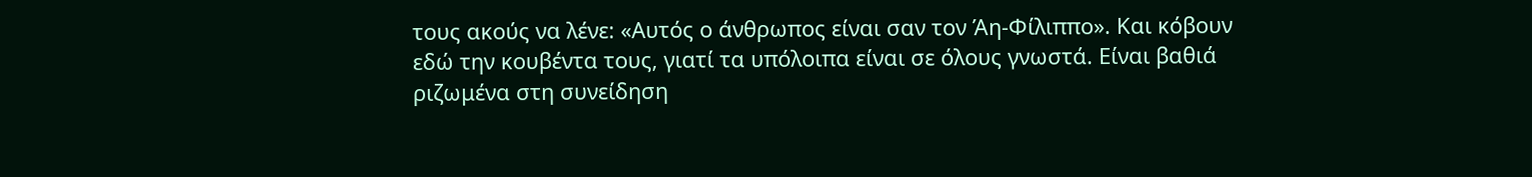τους ακούς να λένε: «Αυτός ο άνθρωπος είναι σαν τον Άη-Φίλιππο». Και κόβουν εδώ την κουβέντα τους, γιατί τα υπόλοιπα είναι σε όλους γνωστά. Είναι βαθιά ριζωμένα στη συνείδηση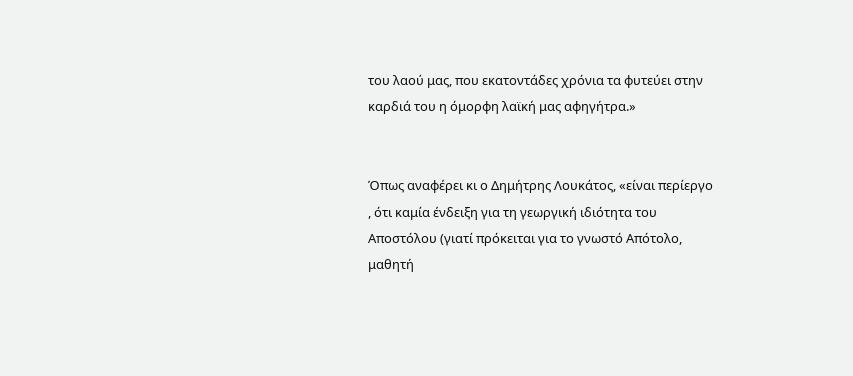του λαού μας, που εκατοντάδες χρόνια τα φυτεύει στην καρδιά του η όμορφη λαϊκή μας αφηγήτρα.»


Όπως αναφέρει κι ο Δημήτρης Λουκάτος, «είναι περίεργο , ότι καμία ένδειξη για τη γεωργική ιδιότητα του Αποστόλου (γιατί πρόκειται για το γνωστό Απότολο, μαθητή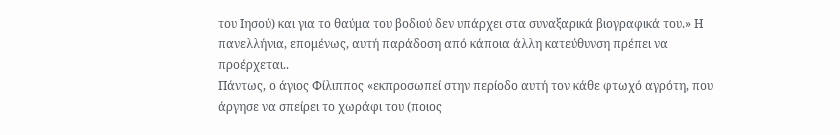του Ιησού) και για το θαύμα του βοδιού δεν υπάρχει στα συναξαρικά βιογραφικά του.» Η πανελλήνια, επομένως, αυτή παράδοση από κάποια άλλη κατεύθυνση πρέπει να προέρχεται..
Πάντως, ο άγιος Φίλιππος «εκπροσωπεί στην περίοδο αυτή τον κάθε φτωχό αγρότη, που άργησε να σπείρει το χωράφι του (ποιος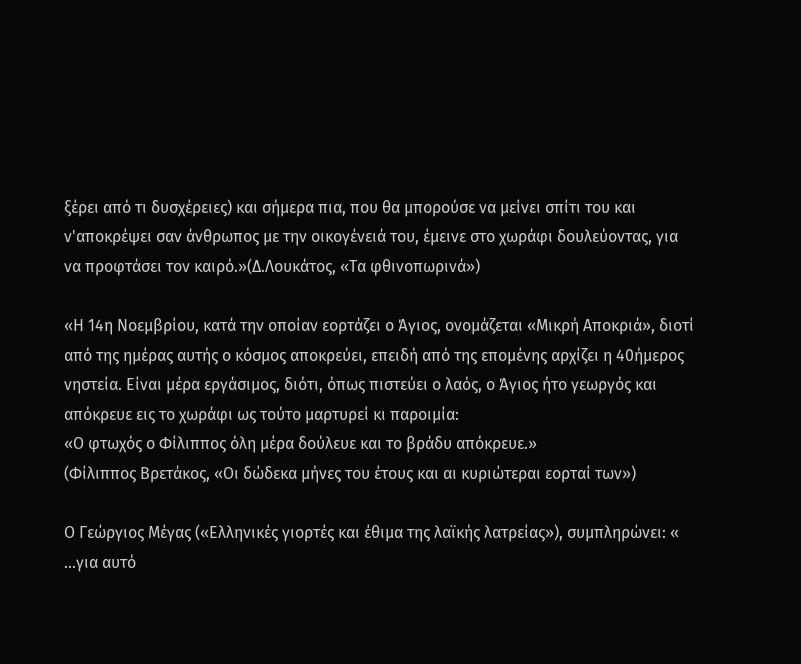ξέρει από τι δυσχέρειες) και σήμερα πια, που θα μπορούσε να μείνει σπίτι του και ν'αποκρέψει σαν άνθρωπος με την οικογένειά του, έμεινε στο χωράφι δουλεύοντας, για να προφτάσει τον καιρό.»(Δ.Λουκάτος, «Τα φθινοπωρινά»)

«Η 14η Νοεμβρίου, κατά την οποίαν εορτάζει ο Άγιος, ονομάζεται «Μικρή Αποκριά», διοτί από της ημέρας αυτής ο κόσμος αποκρεύει, επειδή από της επομένης αρχίζει η 40ήμερος νηστεία. Είναι μέρα εργάσιμος, διότι, όπως πιστεύει ο λαός, ο Άγιος ήτο γεωργός και απόκρευε εις το χωράφι ως τούτο μαρτυρεί κι παροιμία:
«Ο φτωχός ο Φίλιππος όλη μέρα δούλευε και το βράδυ απόκρευε.»
(Φίλιππος Βρετάκος, «Οι δώδεκα μήνες του έτους και αι κυριώτεραι εορταί των»)

Ο Γεώργιος Μέγας («Ελληνικές γιορτές και έθιμα της λαϊκής λατρείας»), συμπληρώνει: « ...για αυτό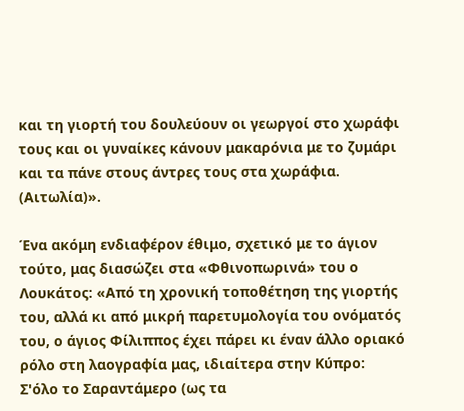και τη γιορτή του δουλεύουν οι γεωργοί στο χωράφι τους και οι γυναίκες κάνουν μακαρόνια με το ζυμάρι και τα πάνε στους άντρες τους στα χωράφια. (Αιτωλία)».

Ένα ακόμη ενδιαφέρον έθιμο, σχετικό με το άγιον τούτο, μας διασώζει στα «Φθινοπωρινά» του ο Λουκάτος: «Από τη χρονική τοποθέτηση της γιορτής του, αλλά κι από μικρή παρετυμολογία του ονόματός του, ο άγιος Φίλιππος έχει πάρει κι έναν άλλο οριακό ρόλο στη λαογραφία μας, ιδιαίτερα στην Κύπρο:
Σ'όλο το Σαραντάμερο (ως τα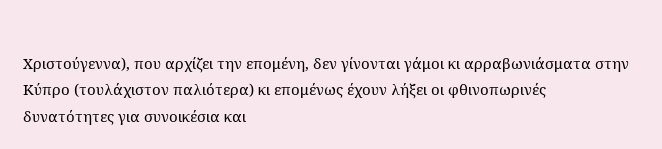Χριστούγεννα), που αρχίζει την επομένη, δεν γίνονται γάμοι κι αρραβωνιάσματα στην Κύπρο (τουλάχιστον παλιότερα) κι επομένως έχουν λήξει οι φθινοπωρινές δυνατότητες για συνοικέσια και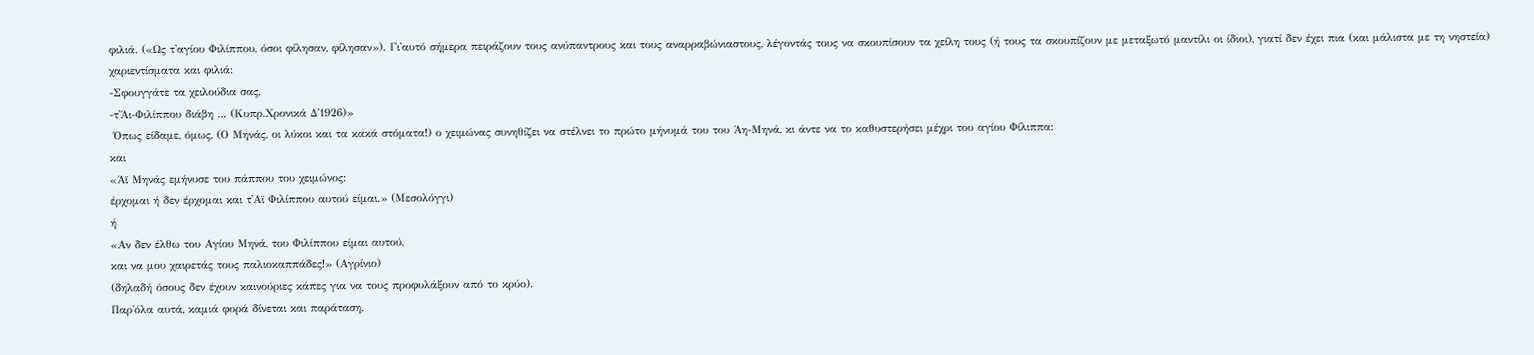φιλιά. («Ως τ'αγίου Φιλίππου, όσοι φίλησαν, φίλησαν»). Γι'αυτό σήμερα πειράζουν τους ανύπαντρους και τους αναρραβώνιαστους, λέγοντάς τους να σκουπίσουν τα χείλη τους (ή τους τα σκουπίζουν με μεταξωτό μαντίλι οι ίδιοι), γιατί δεν έχει πια (και μάλιστα με τη νηστεία) χαριεντίσματα και φιλιά:
-Σφουγγάτε τα χειλούδια σας,
-τ'Άι-Φιλίππου διάβη ... (Κυπρ.Χρονικά Δ'1926)»
 Όπως είδαμε, όμως, (Ο Μηνάς, οι λύκοι και τα κακά στόματα!) ο χειμώνας συνηθίζει να στέλνει το πρώτο μήνυμά του του Άη-Μηνά, κι άντε να το καθυστερήσει μέχρι του αγίου Φίλιππα:
και
«Άϊ Μηνάς εμήνυσε του πάππου του χειμώνος:
έρχομαι ή δεν έρχομαι και τ'Αϊ Φιλίππου αυτού είμαι.» (Μεσολόγγι)
ή
«Αν δεν έλθω του Αγίου Μηνά, του Φιλίππου είμαι αυτού,
και να μου χαιρετάς τους παλιοκαππάδες!» (Αγρίνιο)
(δηλαδή όσους δεν έχουν καινούριες κάπες για να τους προφυλάξουν από το κρύο).
Παρ'όλα αυτά, καμιά φορά δίνεται και παράταση,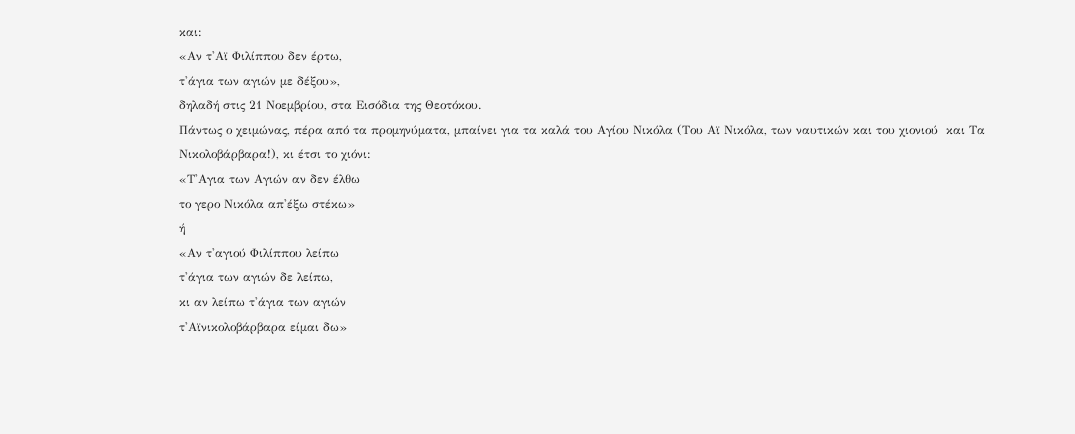και:
«Αν τ'Αϊ Φιλίππου δεν έρτω,
τ'άγια των αγιών με δέξου»,
δηλαδή στις 21 Νοεμβρίου, στα Εισόδια της Θεοτόκου.
Πάντως ο χειμώνας, πέρα από τα προμηνύματα, μπαίνει για τα καλά του Αγίου Νικόλα (Του Αϊ Νικόλα, των ναυτικών και του χιονιού  και Τα Νικολοβάρβαρα!), κι έτσι το χιόνι:
«Τ'Αγια των Αγιών αν δεν έλθω
το γερο Νικόλα απ'έξω στέκω»
ή
«Αν τ'αγιού Φιλίππου λείπω
τ'άγια των αγιών δε λείπω,
κι αν λείπω τ'άγια των αγιών
τ'Αϊνικολοβάρβαρα είμαι δω»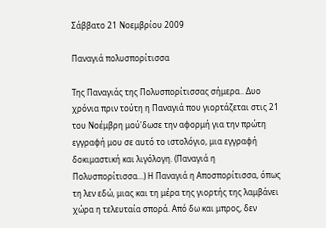Σάββατο 21 Νοεμβρίου 2009

Παναγιά πολυσπορίτισσα

Της Παναγιάς της Πολυσπορίτισσας σήμερα.. Δυο χρόνια πριν τούτη η Παναγιά που γιορτάζεται στις 21 του Νοέμβρη μού'δωσε την αφορμή για την πρώτη εγγραφή μου σε αυτό το ιστολόγιο, μια εγγραφή δοκιμαστική και λιγόλογη. (Παναγιά η Πολυσπορίτισσα...) Η Παναγιά η Αποσπορίτισσα, όπως τη λεν εδώ, μιας και τη μέρα της γιορτής της λαμβάνει χώρα η τελευταία σπορά. Από δω και μπρος, δεν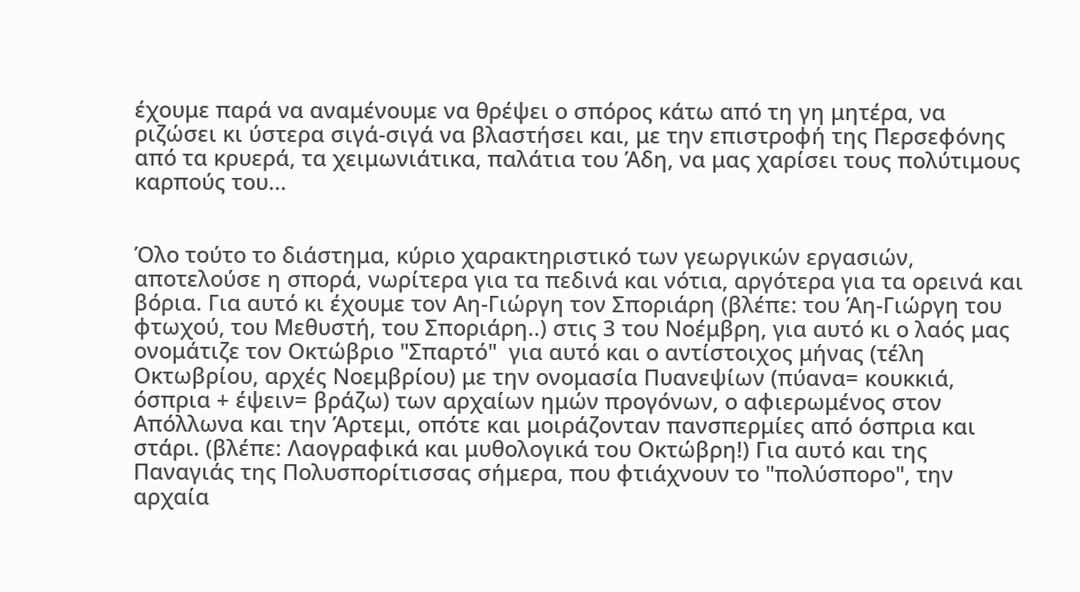έχουμε παρά να αναμένουμε να θρέψει ο σπόρος κάτω από τη γη μητέρα, να ριζώσει κι ύστερα σιγά-σιγά να βλαστήσει και, με την επιστροφή της Περσεφόνης από τα κρυερά, τα χειμωνιάτικα, παλάτια του Άδη, να μας χαρίσει τους πολύτιμους καρπούς του...


Όλο τούτο το διάστημα, κύριο χαρακτηριστικό των γεωργικών εργασιών, αποτελούσε η σπορά, νωρίτερα για τα πεδινά και νότια, αργότερα για τα ορεινά και βόρια. Για αυτό κι έχουμε τον Αη-Γιώργη τον Σποριάρη (βλέπε: του Άη-Γιώργη του φτωχού, του Μεθυστή, του Σποριάρη..) στις 3 του Νοέμβρη, για αυτό κι ο λαός μας ονομάτιζε τον Οκτώβριο "Σπαρτό"  για αυτό και ο αντίστοιχος μήνας (τέλη Οκτωβρίου, αρχές Νοεμβρίου) με την ονομασία Πυανεψίων (πύανα= κουκκιά, όσπρια + έψειν= βράζω) των αρχαίων ημών προγόνων, ο αφιερωμένος στον Απόλλωνα και την Άρτεμι, οπότε και μοιράζονταν πανσπερμίες από όσπρια και στάρι. (βλέπε: Λαογραφικά και μυθολογικά του Οκτώβρη!) Για αυτό και της Παναγιάς της Πολυσπορίτισσας σήμερα, που φτιάχνουν το "πολύσπορο", την αρχαία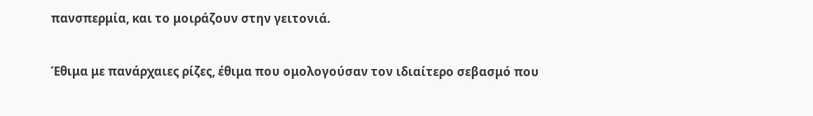πανσπερμία, και το μοιράζουν στην γειτονιά.

Έθιμα με πανάρχαιες ρίζες, έθιμα που ομολογούσαν τον ιδιαίτερο σεβασμό που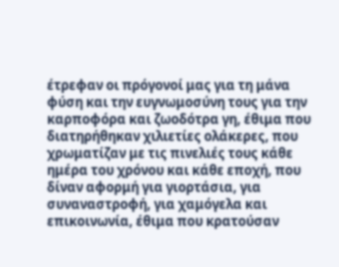έτρεφαν οι πρόγονοί μας για τη μάνα φύση και την ευγνωμοσύνη τους για την καρποφόρα και ζωοδότρα γη, έθιμα που διατηρήθηκαν χιλιετίες ολάκερες, που χρωματίζαν με τις πινελιές τους κάθε ημέρα του χρόνου και κάθε εποχή, που δίναν αφορμή για γιορτάσια, για συναναστροφή, για χαμόγελα και επικοινωνία, έθιμα που κρατούσαν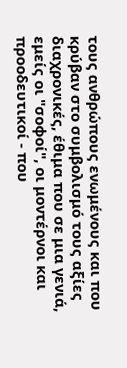τους ανθρώπους ενωμένους και που κρύβαν στο συμβολισμό τους αξίες διαχρονικές, έθιμα που σε μια γενιά, εμείς οι "σοφοί", οι μοντέρνοι και προοδευτικοί - που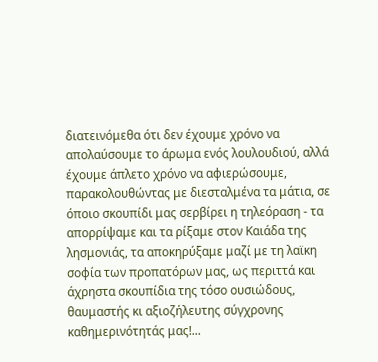διατεινόμεθα ότι δεν έχουμε χρόνο να απολαύσουμε το άρωμα ενός λουλουδιού, αλλά έχουμε άπλετο χρόνο να αφιερώσουμε, παρακολουθώντας με διεσταλμένα τα μάτια, σε όποιο σκουπίδι μας σερβίρει η τηλεόραση - τα απορρίψαμε και τα ρίξαμε στον Καιάδα της λησμονιάς, τα αποκηρύξαμε μαζί με τη λαϊκη σοφία των προπατόρων μας, ως περιττά και άχρηστα σκουπίδια της τόσο ουσιώδους, θαυμαστής κι αξιοζήλευτης σύγχρονης καθημερινότητάς μας!...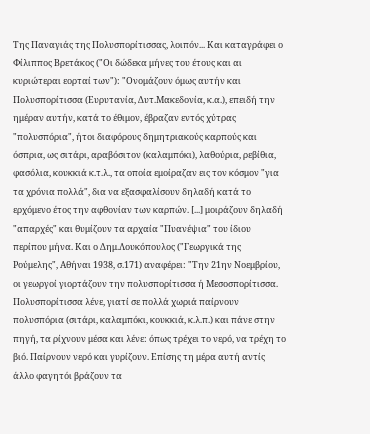Της Παναγιάς της Πολυσπορίτισσας, λοιπόν... Και καταγράφει ο Φίλιππος Βρετάκος ("Οι δώδεκα μήνες του έτους και αι κυριώτεραι εορταί των"): "Ονομάζουν όμως αυτήν και Πολυσπορίτισσα (Ευρυτανία, Δυτ.Μακεδονία, κ.α.), επειδή την ημέραν αυτήν, κατά το έθιμον, έβραζαν εντός χύτρας "πολυσπόρια", ήτοι διαφόρους δημητριακούς καρπούς και όσπρια, ως σιτάρι, αραβόσιτον (καλαμπόκι), λαθούρια, ρεβίθια, φασόλια, κουκκιά κ.τ.λ., τα οποία εμοίραζαν εις τον κόσμον "για τα χρόνια πολλά", δια να εξασφαλίσουν δηλαδή κατά το ερχόμενο έτος την αφθονίαν των καρπών. [...] μοιράζουν δηλαδή "απαρχές" και θυμίζουν τα αρχαία "Πυανέψια" του ίδιου περίπου μήνα. Και ο Δημ.Λουκόπουλος ("Γεωργικά της Ρούμελης", Αθήναι 1938, σ.171) αναφέρει: "Την 21ην Νοεμβρίου, οι γεωργοί γιορτάζουν την πολυσπορίτισσα ή Μεσοσπορίτισσα. Πολυσπορίτισσα λένε, γιατί σε πολλά χωριά παίρνουν πολυσπόρια (σιτάρι, καλαμπόκι, κουκκιά, κ.λ.π.) και πάνε στην πηγή, τα ρίχνουν μέσα και λένε: όπως τρέχει το νερό, να τρέχη το βιό. Παίρνουν νερό και γυρίζουν. Επίσης τη μέρα αυτή αντίς άλλο φαγητόι βράζουν τα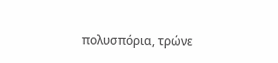πολυσπόρια, τρώνε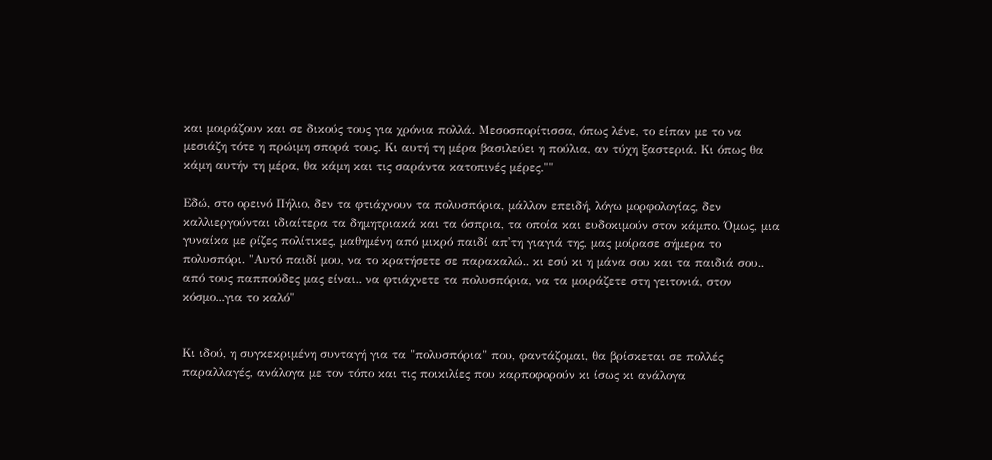και μοιράζουν και σε δικούς τους για χρόνια πολλά. Μεσοσπορίτισσα, όπως λένε, το είπαν με το να μεσιάζη τότε η πρώιμη σπορά τους. Κι αυτή τη μέρα βασιλεύει η πούλια, αν τύχη ξαστεριά. Κι όπως θα κάμη αυτήν τη μέρα, θα κάμη και τις σαράντα κατοπινές μέρες.""

Εδώ, στο ορεινό Πήλιο, δεν τα φτιάχνουν τα πολυσπόρια, μάλλον επειδή, λόγω μορφολογίας, δεν καλλιεργούνται ιδιαίτερα τα δημητριακά και τα όσπρια, τα οποία και ευδοκιμούν στον κάμπο. Όμως, μια γυναίκα με ρίζες πολίτικες, μαθημένη από μικρό παιδί απ'τη γιαγιά της, μας μοίρασε σήμερα το πολυσπόρι. "Αυτό παιδί μου, να το κρατήσετε σε παρακαλώ.. κι εσύ κι η μάνα σου και τα παιδιά σου.. από τους παππούδες μας είναι.. να φτιάχνετε τα πολυσπόρια, να τα μοιράζετε στη γειτονιά, στον κόσμο...για το καλό"


Κι ιδού, η συγκεκριμένη συνταγή για τα "πολυσπόρια" που, φαντάζομαι, θα βρίσκεται σε πολλές παραλλαγές, ανάλογα με τον τόπο και τις ποικιλίες που καρποφορούν κι ίσως κι ανάλογα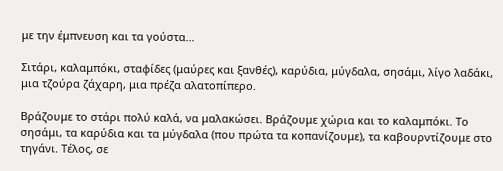με την έμπνευση και τα γούστα...

Σιτάρι, καλαμπόκι, σταφίδες (μαύρες και ξανθές), καρύδια, μύγδαλα, σησάμι, λίγο λαδάκι, μια τζούρα ζάχαρη, μια πρέζα αλατοπίπερο.

Βράζουμε το στάρι πολύ καλά, να μαλακώσει. Βράζουμε χώρια και το καλαμπόκι. Το σησάμι, τα καρύδια και τα μύγδαλα (που πρώτα τα κοπανίζουμε), τα καβουρντίζουμε στο τηγάνι. Τέλος, σε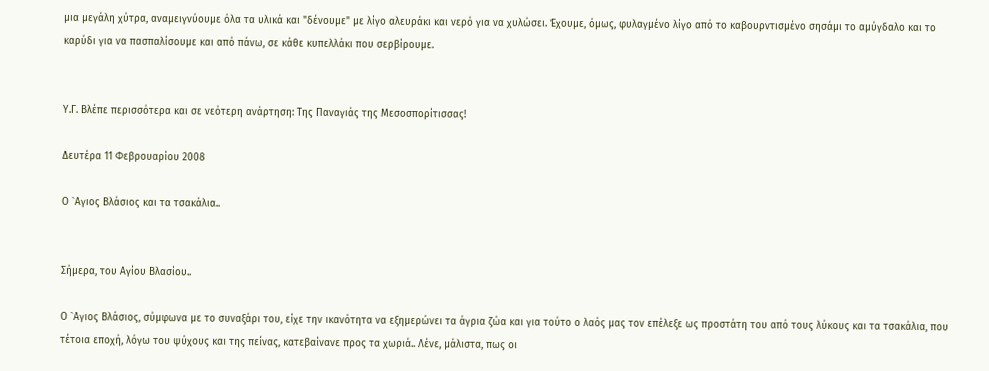μια μεγάλη χύτρα, αναμειγνύουμε όλα τα υλικά και "δένουμε" με λίγο αλευράκι και νερό για να χυλώσει. Έχουμε, όμως, φυλαγμένο λίγο από το καβουρντισμένο σησάμι το αμύγδαλο και το καρύδι για να πασπαλίσουμε και από πάνω, σε κάθε κυπελλάκι που σερβίρουμε.


Υ.Γ. Βλέπε περισσότερα και σε νεότερη ανάρτηση: Της Παναγιάς της Μεσοσπορίτισσας!

Δευτέρα 11 Φεβρουαρίου 2008

Ο `Αγιος Βλάσιος και τα τσακάλια..


Σήμερα, του Αγίου Βλασίου..

Ο `Αγιος Βλάσιος, σύμφωνα με το συναξάρι του, είχε την ικανότητα να εξημερώνει τα άγρια ζώα και για τούτο ο λαός μας τον επέλεξε ως προστάτη του από τους λύκους και τα τσακάλια, που τέτοια εποχή, λόγω του ψύχους και της πείνας, κατεβαίνανε προς τα χωριά.. Λένε, μάλιστα, πως οι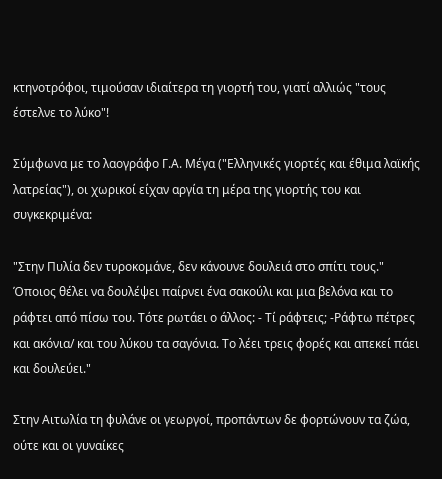κτηνοτρόφοι, τιμούσαν ιδιαίτερα τη γιορτή του, γιατί αλλιώς "τους έστελνε το λύκο"!

Σύμφωνα με το λαογράφο Γ.Α. Μέγα ("Ελληνικές γιορτές και έθιμα λαϊκής λατρείας"), οι χωρικοί είχαν αργία τη μέρα της γιορτής του και συγκεκριμένα:

"Στην Πυλία δεν τυροκομάνε, δεν κάνουνε δουλειά στο σπίτι τους." Όποιος θέλει να δουλέψει παίρνει ένα σακούλι και μια βελόνα και το ράφτει από πίσω του. Τότε ρωτάει ο άλλος: - Τί ράφτεις; -Ράφτω πέτρες και ακόνια/ και του λύκου τα σαγόνια. Το λέει τρεις φορές και απεκεί πάει και δουλεύει."

Στην Αιτωλία τη φυλάνε οι γεωργοί, προπάντων δε φορτώνουν τα ζώα, ούτε και οι γυναίκες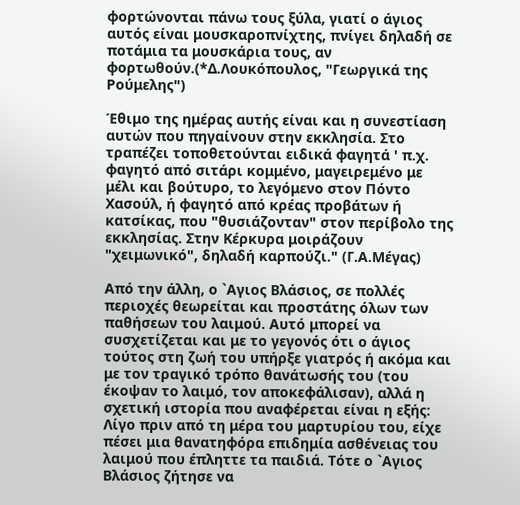φορτώνονται πάνω τους ξύλα, γιατί ο άγιος αυτός είναι μουσκαροπνίχτης, πνίγει δηλαδή σε ποτάμια τα μουσκάρια τους, αν φορτωθούν.(*Δ.Λουκόπουλος, "Γεωργικά της Ρούμελης")

Έθιμο της ημέρας αυτής είναι και η συνεστίαση αυτών που πηγαίνουν στην εκκλησία. Στο τραπέζει τοποθετούνται ειδικά φαγητά ' π.χ. φαγητό από σιτάρι κομμένο, μαγειρεμένο με μέλι και βούτυρο, το λεγόμενο στον Πόντο Χασούλ, ή φαγητό από κρέας προβάτων ή κατσίκας, που "θυσιάζονταν" στον περίβολο της εκκλησίας. Στην Κέρκυρα μοιράζουν "χειμωνικό", δηλαδή καρπούζι." (Γ.Α.Μέγας)

Από την άλλη, ο `Αγιος Βλάσιος, σε πολλές περιοχές θεωρείται και προστάτης όλων των παθήσεων του λαιμού. Αυτό μπορεί να συσχετίζεται και με το γεγονός ότι ο άγιος τούτος στη ζωή του υπήρξε γιατρός ή ακόμα και με τον τραγικό τρόπο θανάτωσής του (του έκοψαν το λαιμό, τον αποκεφάλισαν), αλλά η σχετική ιστορία που αναφέρεται είναι η εξής: Λίγο πριν από τη μέρα του μαρτυρίου του, είχε πέσει μια θανατηφόρα επιδημία ασθένειας του λαιμού που έπληττε τα παιδιά. Τότε ο `Αγιος Βλάσιος ζήτησε να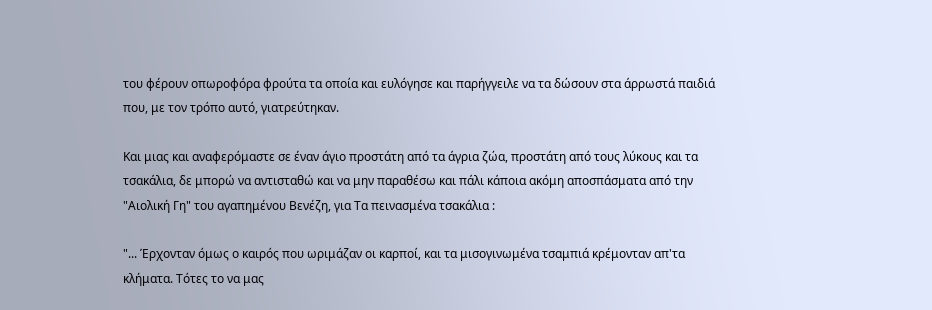του φέρουν οπωροφόρα φρούτα τα οποία και ευλόγησε και παρήγγειλε να τα δώσουν στα άρρωστά παιδιά που, με τον τρόπο αυτό, γιατρεύτηκαν.

Και μιας και αναφερόμαστε σε έναν άγιο προστάτη από τα άγρια ζώα, προστάτη από τους λύκους και τα τσακάλια, δε μπορώ να αντισταθώ και να μην παραθέσω και πάλι κάποια ακόμη αποσπάσματα από την "Αιολική Γη" του αγαπημένου Βενέζη, για Τα πεινασμένα τσακάλια :

"... Έρχονταν όμως ο καιρός που ωριμάζαν οι καρποί, και τα μισογινωμένα τσαμπιά κρέμονταν απ'τα κλήματα. Τότες το να μας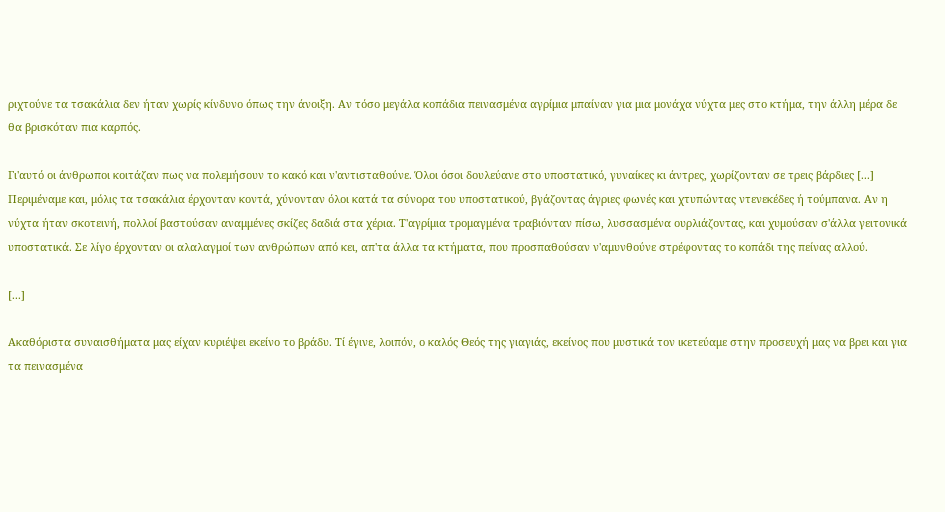ριχτούνε τα τσακάλια δεν ήταν χωρίς κίνδυνο όπως την άνοιξη. Αν τόσο μεγάλα κοπάδια πεινασμένα αγρίμια μπαίναν για μια μονάχα νύχτα μες στο κτήμα, την άλλη μέρα δε θα βρισκόταν πια καρπός.

Γι'αυτό οι άνθρωποι κοιτάζαν πως να πολεμήσουν το κακό και ν'αντισταθούνε. Όλοι όσοι δουλεύανε στο υποστατικό, γυναίκες κι άντρες, χωρίζονταν σε τρεις βάρδιες [...] Περιμέναμε και, μόλις τα τσακάλια έρχονταν κοντά, χύνονταν όλοι κατά τα σύνορα του υποστατικού, βγάζοντας άγριες φωνές και χτυπώντας ντενεκέδες ή τούμπανα. Αν η νύχτα ήταν σκοτεινή, πολλοί βαστούσαν αναμμένες σκίζες δαδιά στα χέρια. Τ'αγρίμια τρομαγμένα τραβιόνταν πίσω, λυσσασμένα ουρλιάζοντας, και χυμούσαν σ'άλλα γειτονικά υποστατικά. Σε λίγο έρχονταν οι αλαλαγμοί των ανθρώπων από κει, απ'τα άλλα τα κτήματα, που προσπαθούσαν ν'αμυνθούνε στρέφοντας το κοπάδι της πείνας αλλού.

[...]

Ακαθόριστα συναισθήματα μας είχαν κυριέψει εκείνο το βράδυ. Τί έγινε, λοιπόν, ο καλός Θεός της γιαγιάς, εκείνος που μυστικά τον ικετεύαμε στην προσευχή μας να βρει και για τα πεινασμένα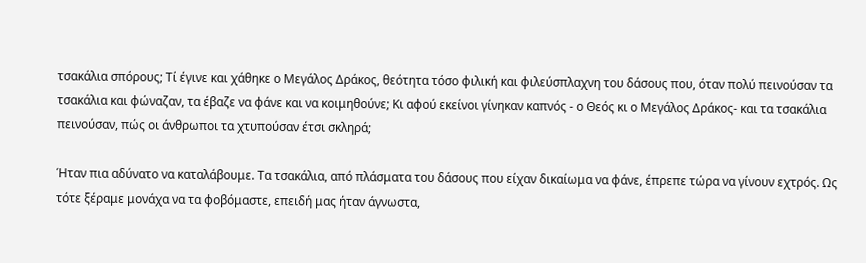τσακάλια σπόρους; Τί έγινε και χάθηκε ο Μεγάλος Δράκος, θεότητα τόσο φιλική και φιλεύσπλαχνη του δάσους που, όταν πολύ πεινούσαν τα τσακάλια και φώναζαν, τα έβαζε να φάνε και να κοιμηθούνε; Κι αφού εκείνοι γίνηκαν καπνός - ο Θεός κι ο Μεγάλος Δράκος- και τα τσακάλια πεινούσαν, πώς οι άνθρωποι τα χτυπούσαν έτσι σκληρά;

Ήταν πια αδύνατο να καταλάβουμε. Τα τσακάλια, από πλάσματα του δάσους που είχαν δικαίωμα να φάνε, έπρεπε τώρα να γίνουν εχτρός. Ως τότε ξέραμε μονάχα να τα φοβόμαστε, επειδή μας ήταν άγνωστα,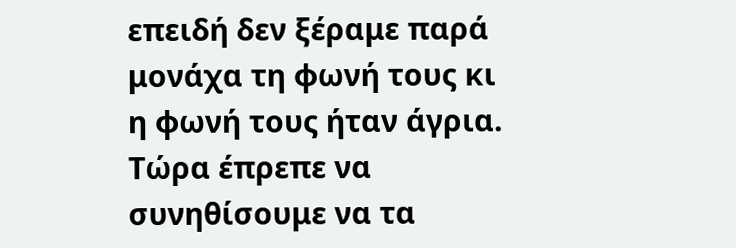επειδή δεν ξέραμε παρά μονάχα τη φωνή τους κι η φωνή τους ήταν άγρια. Τώρα έπρεπε να συνηθίσουμε να τα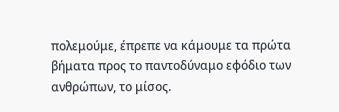πολεμούμε, έπρεπε να κάμουμε τα πρώτα βήματα προς το παντοδύναμο εφόδιο των ανθρώπων, το μίσος.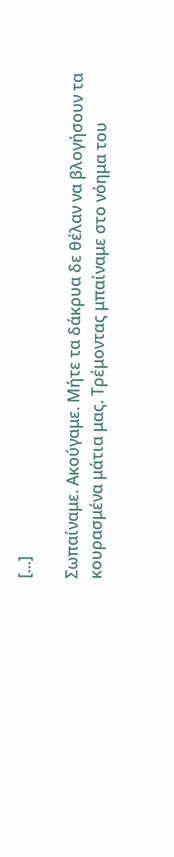[...]

Σωπαίναμε. Ακούγαμε. Μήτε τα δάκρυα δε θέλαν να βλογήσουν τα κουρασμένα μάτια μας. Τρέμοντας μπαίναμε στο νόημα του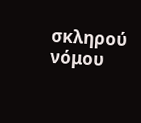σκληρού νόμου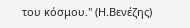του κόσμου." (Η.Βενέζης)